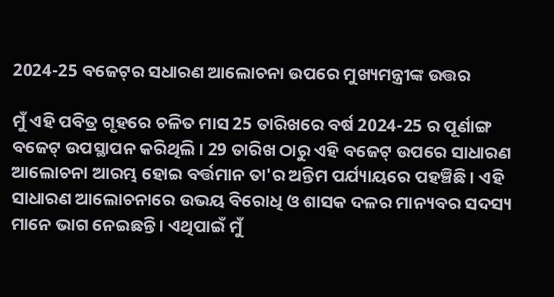2024-25 ବଜେଟ୍‍ର ସଧାରଣ ଆଲୋଚନା ଉପରେ ମୁଖ୍ୟମନ୍ତ୍ରୀଙ୍କ ଉତ୍ତର

ମୁଁ ଏହି ପବିତ୍ର ଗୃହରେ ଚଳିତ ମାସ 25 ତାରିଖରେ ବର୍ଷ 2024-25 ର ପୂର୍ଣାଙ୍ଗ ବଜେଟ୍ ଉପସ୍ଥାପନ କରିଥିଲି । 29 ତାରିଖ ଠାରୁ ଏହି ବଜେଟ୍ ଉପରେ ସାଧାରଣ ଆଲୋଚନା ଆରମ୍ଭ ହୋଇ ବର୍ତ୍ତମାନ ତା'ର ଅନ୍ତିମ ପର୍ଯ୍ୟାୟରେ ପହଞ୍ଚିଛି । ଏହି ସାଧାରଣ ଆଲୋଚନାରେ ଉଭୟ ବିରୋଧି ଓ ଶାସକ ଦଳର ମାନ୍ୟବର ସଦସ୍ୟ ମାନେ ଭାଗ ନେଇଛନ୍ତି । ଏଥିପାଇଁ ମୁଁ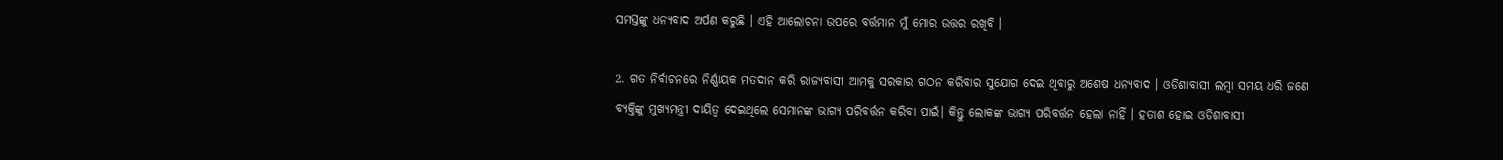ସମସ୍ତଙ୍କୁ ଧନ୍ୟବାଦ ଅର୍ପଣ କରୁଛି । ଏହି ଆଲୋଚନା ଉପରେ ବର୍ତ୍ତମାନ ମୁଁ ମୋର ଉତ୍ତର ରଖିବି ।

2. ଗତ ନିର୍ବାଚନରେ ନିର୍ଣ୍ଣାୟକ ମତଦାନ କରି ରାଜ୍ୟବାସୀ ଆମକୁ ସରକାର ଗଠନ କରିବାର ସୁଯୋଗ ଦେଇ ଥିବାରୁ ଅଶେଷ ଧନ୍ୟବାଦ । ଓଡିଶାବାସୀ ଲମ୍ବା ସମୟ ଧରି ଜଣେ ବ୍ୟକ୍ତିଙ୍କୁ ମୁଖ୍ୟମନ୍ତ୍ରୀ ଦାୟିତ୍ବ ଦେଇଥିଲେ ସେମାନଙ୍କ ଭାଗ୍ୟ ପରିବର୍ତ୍ତନ କରିବା ପାଇଁ। କିନ୍ତୁ ଲୋକଙ୍କ ଭାଗ୍ୟ ପରିବର୍ତ୍ତନ ହେଲା ନାହିଁ । ହତାଶ ହୋଇ ଓଡିଶାବାସୀ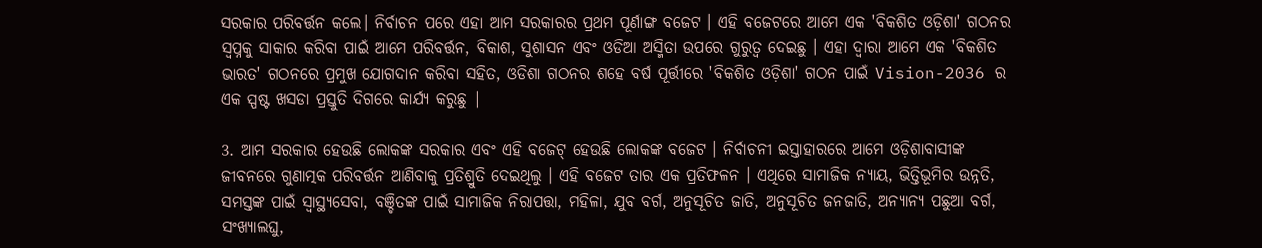ସରକାର ପରିବର୍ତ୍ତନ କଲେ। ନିର୍ବାଚନ ପରେ ଏହା ଆମ ସରକାରର ପ୍ରଥମ ପୂର୍ଣାଙ୍ଗ ବଜେଟ । ଏହି ବଜେଟରେ ଆମେ ଏକ 'ବିକଶିତ ଓଡ଼ିଶା' ଗଠନର ସ୍ଵପ୍ନକୁ ସାକାର କରିବା ପାଇଁ ଆମେ ପରିବର୍ତ୍ତନ, ବିକାଶ, ସୁଶାସନ ଏବଂ ଓଡିଆ ଅସ୍ମିତା ଉପରେ ଗୁରୁତ୍ଵ ଦେଇଛୁ । ଏହା ଦ୍ଵାରା ଆମେ ଏକ 'ବିକଶିତ ଭାରତ' ଗଠନରେ ପ୍ରମୁଖ ଯୋଗଦାନ କରିବା ସହିତ, ଓଡିଶା ଗଠନର ଶହେ ବର୍ଷ ପୂର୍ତ୍ତୀରେ 'ବିକଶିତ ଓଡ଼ିଶା' ଗଠନ ପାଇଁ Vision-2036 ର ଏକ ସ୍ପଷ୍ଟ ଖସଡା ପ୍ରସ୍ତୁତି ଦିଗରେ କାର୍ଯ୍ୟ କରୁଛୁ |

3. ଆମ ସରକାର ହେଉଛି ଲୋକଙ୍କ ସରକାର ଏବଂ ଏହି ବଜେଟ୍ ହେଉଛି ଲୋକଙ୍କ ବଜେଟ । ନିର୍ବାଚନୀ ଇସ୍ତାହାରରେ ଆମେ ଓଡ଼ିଶାବାସୀଙ୍କ ଜୀବନରେ ଗୁଣାତ୍ମକ ପରିବର୍ତ୍ତନ ଆଣିବାକୁ ପ୍ରତିଶ୍ରୁତି ଦେଇଥିଲୁ । ଏହି ବଜେଟ ତାର ଏକ ପ୍ରତିଫଳନ । ଏଥିରେ ସାମାଜିକ ନ୍ୟାୟ, ଭିତ୍ତିଭୂମିର ଉନ୍ନତି, ସମସ୍ତଙ୍କ ପାଇଁ ସ୍ୱାସ୍ଥ୍ୟସେବା, ବଞ୍ଚିତଙ୍କ ପାଇଁ ସାମାଜିକ ନିରାପତ୍ତା, ମହିଳା, ଯୁବ ବର୍ଗ, ଅନୁସୂଚିତ ଜାତି, ଅନୁସୂଚିତ ଜନଜାତି, ଅନ୍ୟାନ୍ୟ ପଛୁଆ ବର୍ଗ, ସଂଖ୍ୟାଲଘୁ,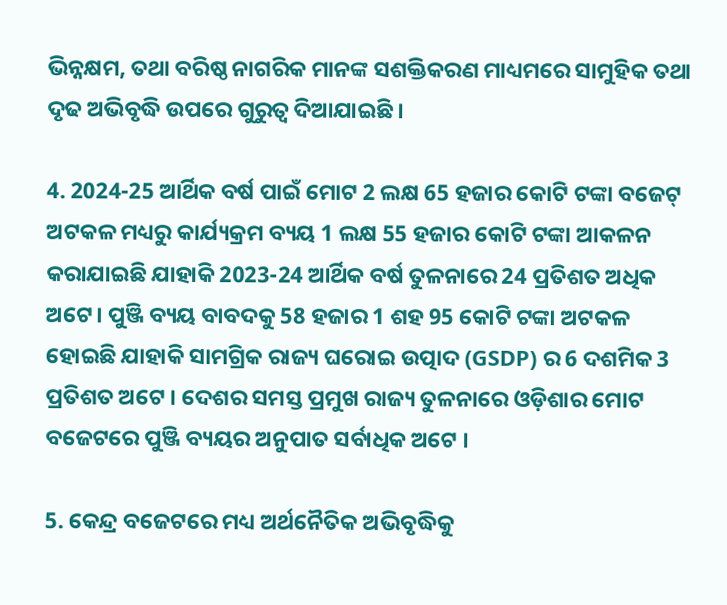ଭିନ୍ନକ୍ଷମ, ତଥା ବରିଷ୍ଠ ନାଗରିକ ମାନଙ୍କ ସଶକ୍ତିକରଣ ମାଧ୍ୟମରେ ସାମୁହିକ ତଥା ଦୃଢ ଅଭିବୃଦ୍ଧି ଉପରେ ଗୁରୁତ୍ୱ ଦିଆଯାଇଛି ।

4. 2024-25 ଆର୍ଥିକ ବର୍ଷ ପାଇଁ ମୋଟ 2 ଲକ୍ଷ 65 ହଜାର କୋଟି ଟଙ୍କା ବଜେଟ୍ ଅଟକଳ ମଧ୍ୟରୁ କାର୍ଯ୍ୟକ୍ରମ ବ୍ୟୟ 1 ଲକ୍ଷ 55 ହଜାର କୋଟି ଟଙ୍କା ଆକଳନ କରାଯାଇଛି ଯାହାକି 2023-24 ଆର୍ଥିକ ବର୍ଷ ତୁଳନାରେ 24 ପ୍ରତିଶତ ଅଧିକ ଅଟେ। ପୁଞ୍ଜି ବ୍ୟୟ ବାବଦକୁ 58 ହଜାର 1 ଶହ 95 କୋଟି ଟଙ୍କା ଅଟକଳ ହୋଇଛି ଯାହାକି ସାମଗ୍ରିକ ରାଜ୍ୟ ଘରୋଇ ଉତ୍ପାଦ (GSDP) ର 6 ଦଶମିକ 3 ପ୍ରତିଶତ ଅଟେ । ଦେଶର ସମସ୍ତ ପ୍ରମୁଖ ରାଜ୍ୟ ତୁଳନାରେ ଓଡ଼ିଶାର ମୋଟ ବଜେଟରେ ପୁଞ୍ଜି ବ୍ୟୟର ଅନୁପାତ ସର୍ବାଧିକ ଅଟେ ।

5. କେନ୍ଦ୍ର ବଜେଟରେ ମଧ୍ୟ ଅର୍ଥନୈତିକ ଅଭିବୃଦ୍ଧିକୁ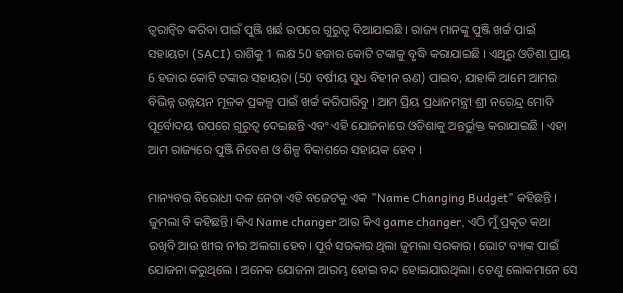ତ୍ୱରାନ୍ୱିତ କରିବା ପାଇଁ ପୁଞ୍ଜି ଖର୍ଛ ଉପରେ ଗୁରୁତ୍ଵ ଦିଆଯାଇଛି । ରାଜ୍ୟ ମାନଙ୍କୁ ପୁଞ୍ଜି ଖର୍ଚ୍ଚ ପାଇଁ ସହାୟତା (SACI) ରାଶିକୁ 1 ଲକ୍ଷ 50 ହଜାର କୋଟି ଟଙ୍କାକୁ ବୃଦ୍ଧି କରାଯାଇଛି । ଏଥିରୁ ଓଡିଶା ପ୍ରାୟ 6 ହଜାର କୋଟି ଟଙ୍କାର ସହାୟତା (50 ବର୍ଷୀୟ ସୁଧ ବିହୀନ ଋଣ) ପାଇବ, ଯାହାକି ଆମେ ଆମର ବିଭିନ୍ନ ଉନ୍ନୟନ ମୂଳକ ପ୍ରକଳ୍ପ ପାଇଁ ଖର୍ଚ୍ଚ କରିପାରିବୁ । ଆମ ପ୍ରିୟ ପ୍ରଧାନମନ୍ତ୍ରୀ ଶ୍ରୀ ନରେନ୍ଦ୍ର ମୋଦି ପୂର୍ବୋଦୟ ଉପରେ ଗୁରୁତ୍ଵ ଦେଇଛନ୍ତି ଏବଂ ଏହି ଯୋଜନାରେ ଓଡିଶାକୁ ଅନ୍ତର୍ଭୁକ୍ତ କରାଯାଇଛି । ଏହା ଆମ ରାଜ୍ୟରେ ପୁଞ୍ଜି ନିବେଶ ଓ ଶିଳ୍ପ ବିକାଶରେ ସହାୟକ ହେବ ।

ମାନ୍ୟବର ବିରୋଧୀ ଦଳ ନେତା ଏହି ବଜେଟକୁ ଏକ "Name Changing Budget" କହିଛନ୍ତି । ଜୁମଲା ବି କହିଛନ୍ତି। କିଏ Name changer ଆଉ କିଏ game changer, ଏଠି ମୁଁ ପ୍ରକୃତ କଥା ରଖିବି ଆଉ ଖୀର ନୀର ଅଲଗା ହେବ। ପୂର୍ବ ସରକାର ଥିଲା ଜୁମଲା ସରକାର। ଭୋଟ ବ୍ୟାଙ୍କ ପାଇଁ ଯୋଜନା କରୁଥିଲେ । ଅନେକ ଯୋଜନା ଆରମ୍ଭ ହୋଇ ବନ୍ଦ ହୋଇଯାଉଥିଲା। ତେଣୁ ଲୋକମାନେ ସେ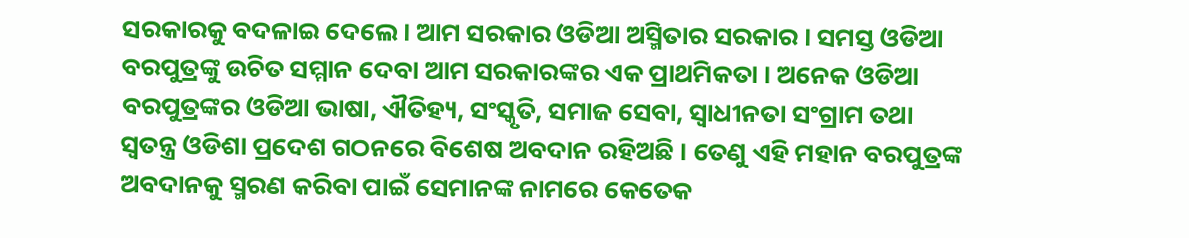ସରକାରକୁ ବଦଳାଇ ଦେଲେ। ଆମ ସରକାର ଓଡିଆ ଅସ୍ମିତାର ସରକାର । ସମସ୍ତ ଓଡିଆ ବରପୁତ୍ରଙ୍କୁ ଉଚିତ ସମ୍ମାନ ଦେବା ଆମ ସରକାରଙ୍କର ଏକ ପ୍ରାଥମିକତା । ଅନେକ ଓଡିଆ ବରପୁତ୍ରଙ୍କର ଓଡିଆ ଭାଷା, ଐତିହ୍ୟ, ସଂସ୍କୃତି, ସମାଜ ସେବା, ସ୍ଵାଧୀନତା ସଂଗ୍ରାମ ତଥା ସ୍ଵତନ୍ତ୍ର ଓଡିଶା ପ୍ରଦେଶ ଗଠନରେ ବିଶେଷ ଅବଦାନ ରହିଅଛି । ତେଣୁ ଏହି ମହାନ ବରପୁତ୍ରଙ୍କ ଅବଦାନକୁ ସ୍ମରଣ କରିବା ପାଇଁ ସେମାନଙ୍କ ନାମରେ କେତେକ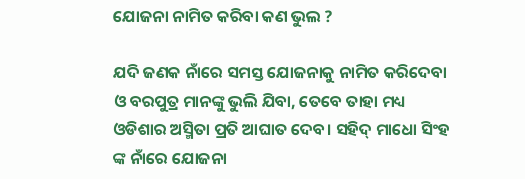ଯୋଜନା ନାମିତ କରିବା କଣ ଭୁଲ ?

ଯଦି ଜଣକ ନାଁରେ ସମସ୍ତ ଯୋଜନାକୁ ନାମିତ କରିଦେବା ଓ ବରପୁତ୍ର ମାନଙ୍କୁ ଭୁଲି ଯିବା, ତେବେ ତାହା ମଧ୍ୟ ଓଡିଶାର ଅସ୍ମିତା ପ୍ରତି ଆଘାତ ଦେବ। ସହିଦ୍‌ ମାଧୋ ସିଂହ ଙ୍କ ନାଁରେ ଯୋଜନା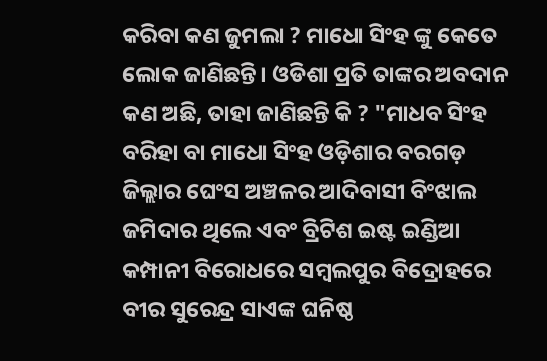କରିବା କଣ ଜୁମଲା ? ମାଧୋ ସିଂହ ଙ୍କୁ କେତେ ଲୋକ ଜାଣିଛନ୍ତି। ଓଡିଶା ପ୍ରତି ତାଙ୍କର ଅବଦାନ କଣ ଅଛି, ତାହା ଜାଣିଛନ୍ତି କି ? "ମାଧବ ସିଂହ ବରିହା ବା ମାଧୋ ସିଂହ ଓଡ଼ିଶାର ବରଗଡ଼ ଜିଲ୍ଲାର ଘେଂସ ଅଞ୍ଚଳର ଆଦିବାସୀ ବିଂଝାଲ ଜମିଦାର ଥିଲେ ଏବଂ ବ୍ରିଟିଶ ଇଷ୍ଟ ଇଣ୍ଡିଆ କମ୍ପାନୀ ବିରୋଧରେ ସମ୍ବଲପୁର ବିଦ୍ରୋହରେ ବୀର ସୁରେନ୍ଦ୍ର ସାଏଙ୍କ ଘନିଷ୍ଠ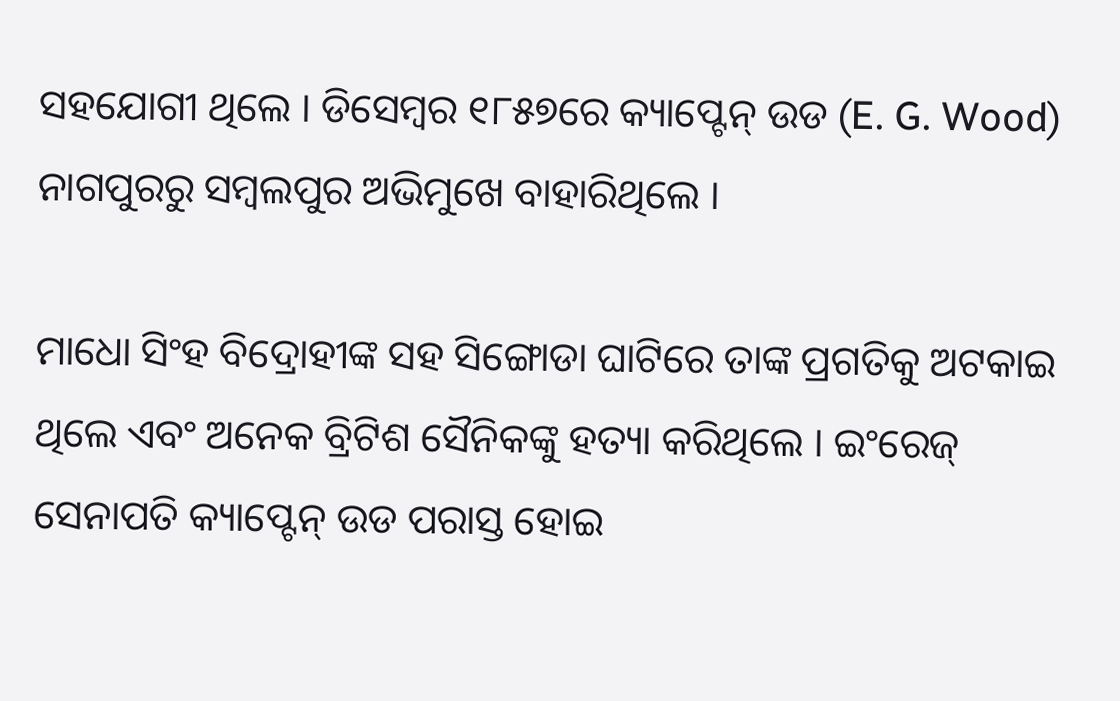ସହଯୋଗୀ ଥିଲେ । ଡିସେମ୍ବର ୧୮୫୭ରେ କ୍ୟାପ୍ଟେନ୍ ଉଡ (E. G. Wood) ନାଗପୁରରୁ ସମ୍ବଲପୁର ଅଭିମୁଖେ ବାହାରିଥିଲେ ।

ମାଧୋ ସିଂହ ବିଦ୍ରୋହୀଙ୍କ ସହ ସିଙ୍ଗୋଡା ଘାଟିରେ ତାଙ୍କ ପ୍ରଗତିକୁ ଅଟକାଇ ଥିଲେ ଏବଂ ଅନେକ ବ୍ରିଟିଶ ସୈନିକଙ୍କୁ ହତ୍ୟା କରିଥିଲେ । ଇଂରେଜ୍ ସେନାପତି କ୍ୟାପ୍ଟେନ୍ ଉଡ ପରାସ୍ତ ହୋଇ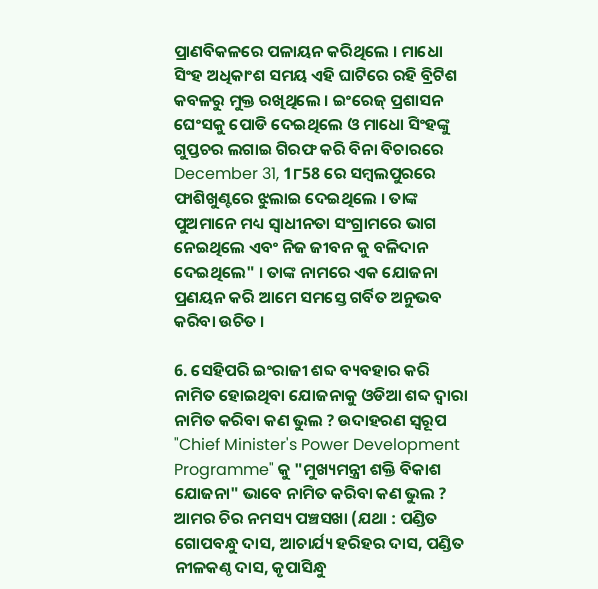ପ୍ରାଣବିକଳରେ ପଳାୟନ କରିଥିଲେ । ମାଧୋ ସିଂହ ଅଧିକାଂଶ ସମୟ ଏହି ଘାଟିରେ ରହି ବ୍ରିଟିଶ କବଳରୁ ମୁକ୍ତ ରଖିଥିଲେ । ଇଂରେଜ୍ ପ୍ରଶାସନ ଘେଂସକୁ ପୋଡି ଦେଇଥିଲେ ଓ ମାଧୋ ସିଂହଙ୍କୁ ଗୁପ୍ତଚର ଲଗାଇ ଗିରଫ କରି ବିନା ବିଚାରରେ December 31, 1୮58 ରେ ସମ୍ୱଲପୁରରେ ଫାଶିଖୁଣ୍ଟରେ ଝୁଲାଇ ଦେଇଥିଲେ । ତାଙ୍କ ପୁଅମାନେ ମଧ୍ୟ ସ୍ୱାଧୀନତା ସଂଗ୍ରାମରେ ଭାଗ ନେଇଥିଲେ ଏବଂ ନିଜ ଜୀବନ କୁ ବଳିଦାନ ଦେଇଥିଲେ" । ତାଙ୍କ ନାମରେ ଏକ ଯୋଜନା ପ୍ରଣୟନ କରି ଆମେ ସମସ୍ତେ ଗର୍ବିତ ଅନୁଭବ କରିବା ଉଚିତ ।

6. ସେହିପରି ଇଂରାଜୀ ଶବ୍ଦ ବ୍ୟବହାର କରି ନାମିତ ହୋଇଥିବା ଯୋଜନାକୁ ଓଡିଆ ଶବ୍ଦ ଦ୍ଵାରା ନାମିତ କରିବା କଣ ଭୁଲ ? ଉଦାହରଣ ସ୍ୱରୂପ "Chief Minister's Power Development Programme" କୁ "ମୁଖ୍ୟମନ୍ତ୍ରୀ ଶକ୍ତି ବିକାଶ ଯୋଜନା" ଭାବେ ନାମିତ କରିବା କଣ ଭୁଲ ? ଆମର ଚିର ନମସ୍ୟ ପଞ୍ଚସଖା (ଯଥା : ପଣ୍ଡିତ ଗୋପବନ୍ଧୁ ଦାସ, ଆଚାର୍ଯ୍ୟ ହରିହର ଦାସ, ପଣ୍ଡିତ ନୀଳକଣ୍ଠ ଦାସ, କୃପାସିନ୍ଧୁ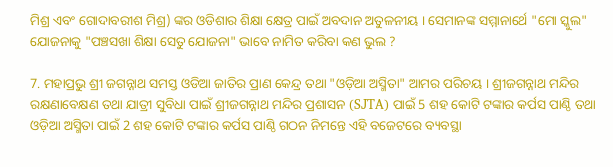ମିଶ୍ର ଏବଂ ଗୋଦାବରୀଶ ମିଶ୍ର) ଙ୍କର ଓଡିଶାର ଶିକ୍ଷା କ୍ଷେତ୍ର ପାଇଁ ଅବଦାନ ଅତୁଳନୀୟ । ସେମାନଙ୍କ ସମ୍ମାନାର୍ଥେ "ମୋ ସ୍କୁଲ" ଯୋଜନାକୁ "ପଞ୍ଚସଖା ଶିକ୍ଷା ସେତୁ ଯୋଜନା" ଭାବେ ନାମିତ କରିବା କଣ ଭୁଲ ?

7. ମହାପ୍ରଭୁ ଶ୍ରୀ ଜଗନ୍ନାଥ ସମସ୍ତ ଓଡିଆ ଜାତିର ପ୍ରାଣ କେନ୍ଦ୍ର ତଥା "ଓଡ଼ିଆ ଅସ୍ମିତା" ଆମର ପରିଚୟ । ଶ୍ରୀଜଗନ୍ନାଥ ମନ୍ଦିର ରକ୍ଷଣାବେକ୍ଷଣ ତଥା ଯାତ୍ରୀ ସୁବିଧା ପାଇଁ ଶ୍ରୀଜଗନ୍ନାଥ ମନ୍ଦିର ପ୍ରଶାସନ (SJTA) ପାଇଁ 5 ଶହ କୋଟି ଟଙ୍କାର କର୍ପସ ପାଣ୍ଠି ତଥା ଓଡ଼ିଆ ଅସ୍ମିତା ପାଇଁ 2 ଶହ କୋଟି ଟଙ୍କାର କର୍ପସ ପାଣ୍ଠି ଗଠନ ନିମନ୍ତେ ଏହି ବଜେଟରେ ବ୍ୟବସ୍ଥା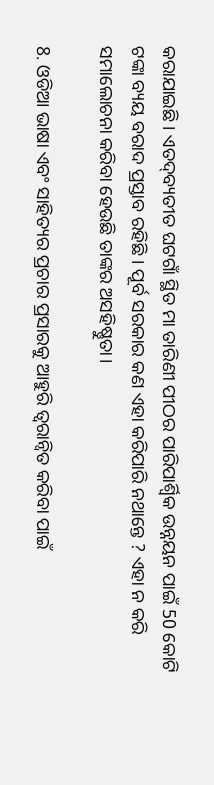କରାଯାଇଛି । ଏତଦ୍‌ବ୍ୟତୀତ ଘଟଗାଁ ସ୍ଥିତ ମା ତାରିଣୀ ପୀଠର ପାରିପାର୍ଶ୍ୱିକ ଉନ୍ନୟନ ପାଇଁ 50 କୋଟି ଟଙ୍କା ବ୍ୟୟ ବରାଦ ପ୍ରସ୍ତାବ ରହିଛି । ପୂର୍ବ ସରକାର କଣ ଏହା କରିପାରି ନଥାନ୍ତେ ? ଏହା ନ କରି ସମାଲୋଚନା କରିବା ହେଉଛି ତାଙ୍କର ଅସହିଷ୍ଣୁତା।

8. ଓଡିଆ ଭାଷା ଏବଂ ସାହିତ୍ୟର ପ୍ରଚାର ପ୍ରସାରକୁ ଆହୁରି ତ୍ୱରାନ୍ୱିତ କରିବା ପାଇଁ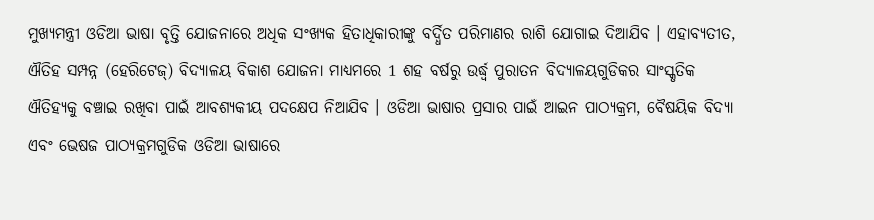ମୁଖ୍ୟମନ୍ତ୍ରୀ ଓଡିଆ ଭାଷା ବୃତ୍ତି ଯୋଜନାରେ ଅଧିକ ସଂଖ୍ୟକ ହିତାଧିକାରୀଙ୍କୁ ବର୍ଦ୍ଧିତ ପରିମାଣର ରାଶି ଯୋଗାଇ ଦିଆଯିବ । ଏହାବ୍ୟତୀତ, ଐତିହ ସମ୍ପନ୍ନ (ହେରିଟେଜ୍) ବିଦ୍ୟାଳୟ ବିକାଶ ଯୋଜନା ମାଧ୍ୟମରେ 1 ଶହ ବର୍ଷରୁ ଉର୍ଦ୍ଧ୍ୱ ପୁରାତନ ବିଦ୍ୟାଳୟଗୁଡିକର ସାଂସ୍କୃତିକ ଐତିହ୍ୟକୁ ବଞ୍ଚାଇ ରଖିବା ପାଇଁ ଆବଶ୍ୟକୀୟ ପଦକ୍ଷେପ ନିଆଯିବ । ଓଡିଆ ଭାଷାର ପ୍ରସାର ପାଇଁ ଆଇନ ପାଠ୍ୟକ୍ରମ, ବୈଷୟିକ ବିଦ୍ୟା ଏବଂ ଭେଷଜ ପାଠ୍ୟକ୍ରମଗୁଡିକ ଓଡିଆ ଭାଷାରେ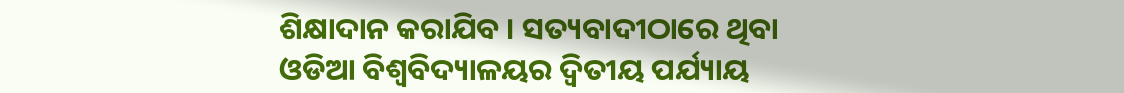ଶିକ୍ଷାଦାନ କରାଯିବ । ସତ୍ୟବାଦୀଠାରେ ଥିବା ଓଡିଆ ବିଶ୍ୱବିଦ୍ୟାଳୟର ଦ୍ୱିତୀୟ ପର୍ଯ୍ୟାୟ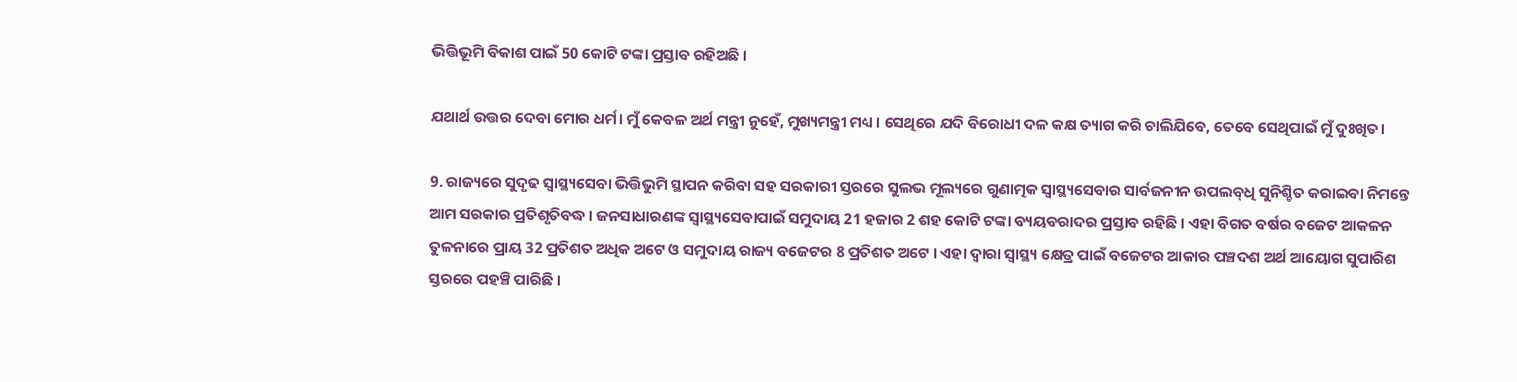ଭିତ୍ତିଭୂମି ବିକାଶ ପାଇଁ 50 କୋଟି ଟଙ୍କା ପ୍ରସ୍ତାବ ରହିଅଛି ।

ଯଥାର୍ଥ ଉତ୍ତର ଦେବା ମୋର ଧର୍ମ। ମୁଁ କେବଳ ଅର୍ଥ ମନ୍ତ୍ରୀ ନୁହେଁ, ମୁଖ୍ୟମନ୍ତ୍ରୀ ମଧ୍ୟ । ସେଥିରେ ଯଦି ବିରୋଧୀ ଦଳ କକ୍ଷ ତ୍ୟାଗ କରି ଚାଲିଯିବେ, ତେବେ ସେଥିପାଇଁ ମୁଁ ଦୁଃଖିତ।

9. ରାଜ୍ୟରେ ସୁଦୃଢ ସ୍ୱାସ୍ଥ୍ୟସେବା ଭିତ୍ତିଭୁମି ସ୍ଥାପନ କରିବା ସହ ସରକାରୀ ସ୍ତରରେ ସୁଲଭ ମୂଲ୍ୟରେ ଗୁଣାତ୍ମକ ସ୍ୱାସ୍ଥ୍ୟସେବାର ସାର୍ବଜନୀନ ଉପଲବ୍‌ଧି ସୁନିଶ୍ଚିତ କରାଇବା ନିମନ୍ତେ ଆମ ସରକାର ପ୍ରତିଶୃତିବଦ୍ଧ । ଜନସାଧାରଣଙ୍କ ସ୍ୱାସ୍ଥ୍ୟସେବାପାଇଁ ସମୁଦାୟ 21 ହଜାର 2 ଶହ କୋଟି ଟଙ୍କା ବ୍ୟୟବରାଦର ପ୍ରସ୍ତାବ ରହିଛି । ଏହା ବିଗତ ବର୍ଷର ବଜେଟ ଆକଳନ ତୁଳନାରେ ପ୍ରାୟ 32 ପ୍ରତିଶତ ଅଧିକ ଅଟେ ଓ ସମୁଦାୟ ରାଜ୍ୟ ବଜେଟର 8 ପ୍ରତିଶତ ଅଟେ । ଏହା ଦ୍ଵାରା ସ୍ୱାସ୍ଥ୍ୟ କ୍ଷେତ୍ର ପାଇଁ ବଜେଟର ଆକାର ପଞ୍ଚଦଶ ଅର୍ଥ ଆୟୋଗ ସୁପାରିଶ ସ୍ତରରେ ପହଞ୍ଚି ପାରିଛି ।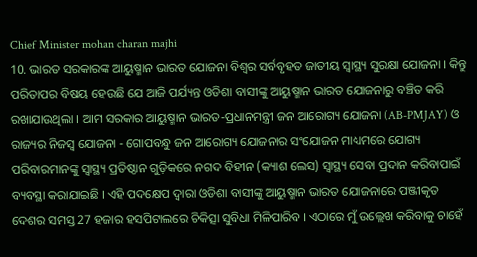Chief Minister mohan charan majhi
10. ଭାରତ ସରକାରଙ୍କ ଆୟୁଷ୍ମାନ ଭାରତ ଯୋଜନା ବିଶ୍ଵର ସର୍ବବୃହତ ଜାତୀୟ ସ୍ୱାସ୍ଥ୍ୟ ସୁରକ୍ଷା ଯୋଜନା । କିନ୍ତୁ ପରିତାପର ବିଷୟ ହେଉଛି ଯେ ଆଜି ପର୍ଯ୍ୟନ୍ତ ଓଡିଶା ବାସୀଙ୍କୁ ଆୟୁଷ୍ମାନ ଭାରତ ଯୋଜନାରୁ ବଞ୍ଚିତ କରି ରଖାଯାଉଥିଲା । ଆମ ସରକାର ଆୟୁଷ୍ମାନ ଭାରତ-ପ୍ରଧାନମନ୍ତ୍ରୀ ଜନ ଆରୋଗ୍ୟ ଯୋଜନା (AB-PMJAY) ଓ ରାଜ୍ୟର ନିଜସ୍ୱ ଯୋଜନା - ଗୋପବନ୍ଧୁ ଜନ ଆରୋଗ୍ୟ ଯୋଜନାର ସଂଯୋଜନ ମାଧ୍ୟମରେ ଯୋଗ୍ୟ ପରିବାରମାନଙ୍କୁ ସ୍ୱାସ୍ଥ୍ୟ ପ୍ରତିଷ୍ଠାନ ଗୁଡ଼ିକରେ ନଗଦ ବିହୀନ (କ୍ୟାଶ ଲେସ) ସ୍ୱାସ୍ଥ୍ୟ ସେବା ପ୍ରଦାନ କରିବାପାଇଁ ବ୍ୟବସ୍ଥା କରାଯାଇଛି । ଏହି ପଦକ୍ଷେପ ଦ୍ଵାରା ଓଡିଶା ବାସୀଙ୍କୁ ଆୟୁଷ୍ମାନ ଭାରତ ଯୋଜନାରେ ପଞ୍ଜୀକୃତ ଦେଶର ସମସ୍ତ 27 ହଜାର ହସପିଟାଲରେ ଚିକିତ୍ସା ସୁବିଧା ମିଳିପାରିବ । ଏଠାରେ ମୁଁ ଉଲ୍ଲେଖ କରିବାକୁ ଚାହେଁ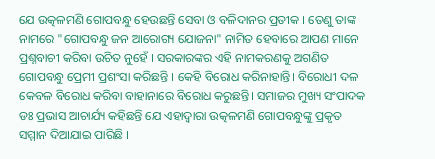ଯେ ଉତ୍କଳମଣି ଗୋପବନ୍ଧୁ ହେଉଛନ୍ତି ସେବା ଓ ବଳିଦାନର ପ୍ରତୀକ । ତେଣୁ ତାଙ୍କ ନାମରେ "ଗୋପବନ୍ଧୁ ଜନ ଆରୋଗ୍ୟ ଯୋଜନା" ନାମିତ ହେବାରେ ଆପଣ ମାନେ ପ୍ରଶ୍ନବାଚୀ କରିବା ଉଚିତ ନୁହେଁ । ସରକାରଙ୍କର ଏହି ନାମକରଣକୁ ଅଗଣିତ ଗୋପବନ୍ଧୁ ପ୍ରେମୀ ପ୍ରଶଂସା କରିଛନ୍ତି । କେହି ବିରୋଧ କରିନାହାନ୍ତି। ବିରୋଧୀ ଦଳ କେବଳ ବିରୋଧ କରିବା ବାହାନାରେ ବିରୋଧ କରୁଛନ୍ତି। ସମାଜର ମୁଖ୍ୟ ସଂପାଦକ ଡଃ ପ୍ରଭାସ ଆଚାର୍ଯ୍ୟ କହିଛନ୍ତି ଯେ ଏହାଦ୍ବାରା ଉତ୍କଳମଣି ଗୋପବନ୍ଧୁଙ୍କୁ ପ୍ରକୃତ ସମ୍ମାନ ଦିଆଯାଇ ପାରିଛି ।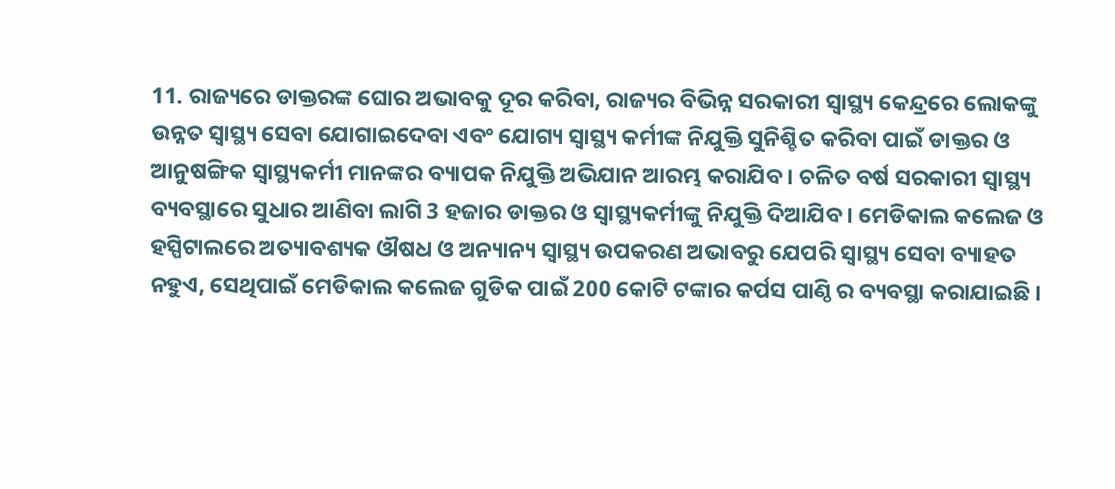11. ରାଜ୍ୟରେ ଡାକ୍ତରଙ୍କ ଘୋର ଅଭାବକୁ ଦୂର କରିବା, ରାଜ୍ୟର ବିଭିନ୍ନ ସରକାରୀ ସ୍ୱାସ୍ଥ୍ୟ କେନ୍ଦ୍ରରେ ଲୋକଙ୍କୁ ଉନ୍ନତ ସ୍ୱାସ୍ଥ୍ୟ ସେବା ଯୋଗାଇଦେବା ଏବଂ ଯୋଗ୍ୟ ସ୍ୱାସ୍ଥ୍ୟ କର୍ମୀଙ୍କ ନିଯୁକ୍ତି ସୁନିଶ୍ଚିତ କରିବା ପାଇଁ ଡାକ୍ତର ଓ ଆନୁଷଙ୍ଗିକ ସ୍ୱାସ୍ଥ୍ୟକର୍ମୀ ମାନଙ୍କର ବ୍ୟାପକ ନିଯୁକ୍ତି ଅଭିଯାନ ଆରମ୍ଭ କରାଯିବ । ଚଳିତ ବର୍ଷ ସରକାରୀ ସ୍ୱାସ୍ଥ୍ୟ ବ୍ୟବସ୍ଥାରେ ସୁଧାର ଆଣିବା ଲାଗି 3 ହଜାର ଡାକ୍ତର ଓ ସ୍ୱାସ୍ଥ୍ୟକର୍ମୀଙ୍କୁ ନିଯୁକ୍ତି ଦିଆଯିବ । ମେଡିକାଲ କଲେଜ ଓ ହସ୍ପିଟାଲରେ ଅତ୍ୟାବଶ୍ୟକ ଔଷଧ ଓ ଅନ୍ୟାନ୍ୟ ସ୍ୱାସ୍ଥ୍ୟ ଉପକରଣ ଅଭାବରୁ ଯେପରି ସ୍ୱାସ୍ଥ୍ୟ ସେବା ବ୍ୟାହତ ନହୁଏ, ସେଥିପାଇଁ ମେଡିକାଲ କଲେଜ ଗୁଡିକ ପାଇଁ 200 କୋଟି ଟଙ୍କାର କର୍ପସ ପାଣ୍ଠି ର ବ୍ୟବସ୍ଥା କରାଯାଇଛି ।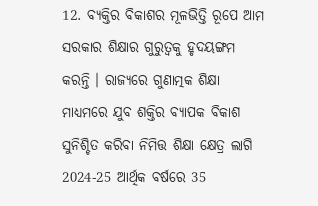12. ବ୍ୟକ୍ତିର ବିକାଶର ମୂଳଭିତ୍ତି ରୂପେ ଆମ ସରକାର ଶିକ୍ଷାର ଗୁରୁତ୍ୱକୁ ହୃଦୟଙ୍ଗମ କରନ୍ତି । ରାଜ୍ୟରେ ଗୁଣାତ୍ମକ ଶିକ୍ଷା ମାଧ୍ୟମରେ ଯୁବ ଶକ୍ତିର ବ୍ୟାପକ ବିକାଶ ସୁନିଶ୍ଚିତ କରିବା ନିମିତ୍ତ ଶିକ୍ଷା କ୍ଷେତ୍ର ଲାଗି 2024-25 ଆର୍ଥିକ ବର୍ଷରେ 35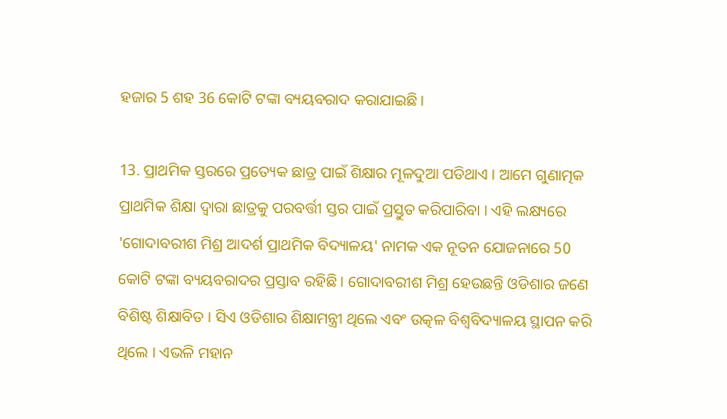ହଜାର 5 ଶହ 36 କୋଟି ଟଙ୍କା ବ୍ୟୟବରାଦ କରାଯାଇଛି ।

13. ପ୍ରାଥମିକ ସ୍ତରରେ ପ୍ରତ୍ୟେକ ଛାତ୍ର ପାଇଁ ଶିକ୍ଷାର ମୂଳଦୁଆ ପଡିଥାଏ । ଆମେ ଗୁଣାତ୍ମକ ପ୍ରାଥମିକ ଶିକ୍ଷା ଦ୍ୱାରା ଛାତ୍ରକୁ ପରବର୍ତ୍ତୀ ସ୍ତର ପାଇଁ ପ୍ରସ୍ତୁତ କରିପାରିବା । ଏହି ଲକ୍ଷ୍ୟରେ 'ଗୋଦାବରୀଶ ମିଶ୍ର ଆଦର୍ଶ ପ୍ରାଥମିକ ବିଦ୍ୟାଳୟ' ନାମକ ଏକ ନୂତନ ଯୋଜନାରେ 50 କୋଟି ଟଙ୍କା ବ୍ୟୟବରାଦର ପ୍ରସ୍ତାବ ରହିଛି । ଗୋଦାବରୀଶ ମିଶ୍ର ହେଉଛନ୍ତି ଓଡିଶାର ଜଣେ ବିଶିଷ୍ଟ ଶିକ୍ଷାବିତ । ସିଏ ଓଡିଶାର ଶିକ୍ଷାମନ୍ତ୍ରୀ ଥିଲେ ଏବଂ ଉତ୍କଳ ବିଶ୍ୱବିଦ୍ୟାଳୟ ସ୍ଥାପନ କରି ଥିଲେ । ଏଭଳି ମହାନ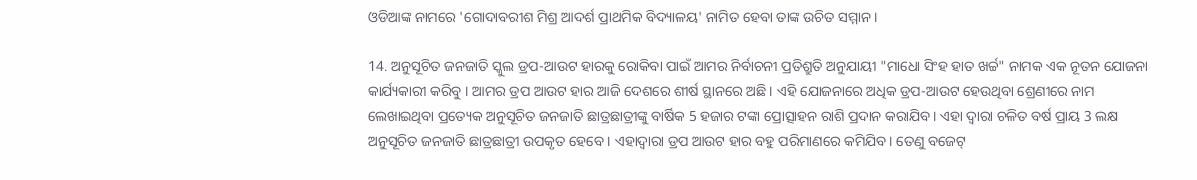ଓଡିଆଙ୍କ ନାମରେ 'ଗୋଦାବରୀଶ ମିଶ୍ର ଆଦର୍ଶ ପ୍ରାଥମିକ ବିଦ୍ୟାଳୟ' ନାମିତ ହେବା ତାଙ୍କ ଉଚିତ ସମ୍ମାନ ।

14. ଅନୁସୂଚିତ ଜନଜାତି ସ୍କୁଲ ଡ୍ରପ-ଆଉଟ ହାରକୁ ରୋକିବା ପାଇଁ ଆମର ନିର୍ବାଚନୀ ପ୍ରତିଶ୍ରୁତି ଅନୁଯାୟୀ "ମାଧୋ ସିଂହ ହାତ ଖର୍ଚ୍ଚ" ନାମକ ଏକ ନୂତନ ଯୋଜନା କାର୍ଯ୍ୟକାରୀ କରିବୁ । ଆମର ଡ୍ରପ ଆଉଟ ହାର ଆଜି ଦେଶରେ ଶୀର୍ଷ ସ୍ଥାନରେ ଅଛି। ଏହି ଯୋଜନାରେ ଅଧିକ ଡ୍ରପ-ଆଉଟ ହେଉଥିବା ଶ୍ରେଣୀରେ ନାମ ଲେଖାଇଥିବା ପ୍ରତ୍ୟେକ ଅନୁସୂଚିତ ଜନଜାତି ଛାତ୍ରଛାତ୍ରୀଙ୍କୁ ବାର୍ଷିକ 5 ହଜାର ଟଙ୍କା ପ୍ରୋତ୍ସାହନ ରାଶି ପ୍ରଦାନ କରାଯିବ । ଏହା ଦ୍ୱାରା ଚଳିତ ବର୍ଷ ପ୍ରାୟ 3 ଲକ୍ଷ ଅନୁସୂଚିତ ଜନଜାତି ଛାତ୍ରଛାତ୍ରୀ ଉପକୃତ ହେବେ । ଏହାଦ୍ବାରା ଡ୍ରପ ଆଉଟ ହାର ବହୁ ପରିମାଣରେ କମିଯିବ। ତେଣୁ ବଜେଟ୍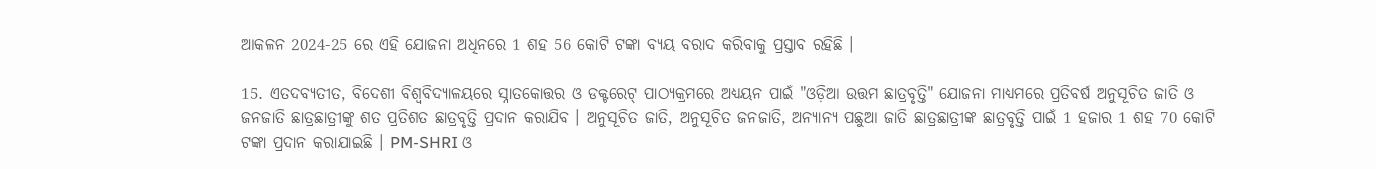ଆକଳନ 2024-25 ରେ ଏହି ଯୋଜନା ଅଧିନରେ 1 ଶହ 56 କୋଟି ଟଙ୍କା ବ୍ୟୟ ବରାଦ କରିବାକୁ ପ୍ରସ୍ତାବ ରହିଛି ।

15. ଏତଦବ୍ୟତୀତ, ବିଦେଶୀ ବିଶ୍ୱବିଦ୍ୟାଳୟରେ ସ୍ନାତକୋତ୍ତର ଓ ଡକ୍ଟରେଟ୍ ପାଠ୍ୟକ୍ରମରେ ଅଧ୍ୟୟନ ପାଇଁ "ଓଡ଼ିଆ ଉତ୍ତମ ଛାତ୍ରବୃତ୍ତି" ଯୋଜନା ମାଧ୍ୟମରେ ପ୍ରତିବର୍ଷ ଅନୁସୂଚିତ ଜାତି ଓ ଜନଜାତି ଛାତ୍ରଛାତ୍ରୀଙ୍କୁ ଶତ ପ୍ରତିଶତ ଛାତ୍ରବୃତ୍ତି ପ୍ରଦାନ କରାଯିବ । ଅନୁସୂଚିତ ଜାତି, ଅନୁସୂଚିତ ଜନଜାତି, ଅନ୍ୟାନ୍ୟ ପଛୁଆ ଜାତି ଛାତ୍ରଛାତ୍ରୀଙ୍କ ଛାତ୍ରବୃତ୍ତି ପାଇଁ 1 ହଜାର 1 ଶହ 70 କୋଟି ଟଙ୍କା ପ୍ରଦାନ କରାଯାଇଛି । PM-SHRI ଓ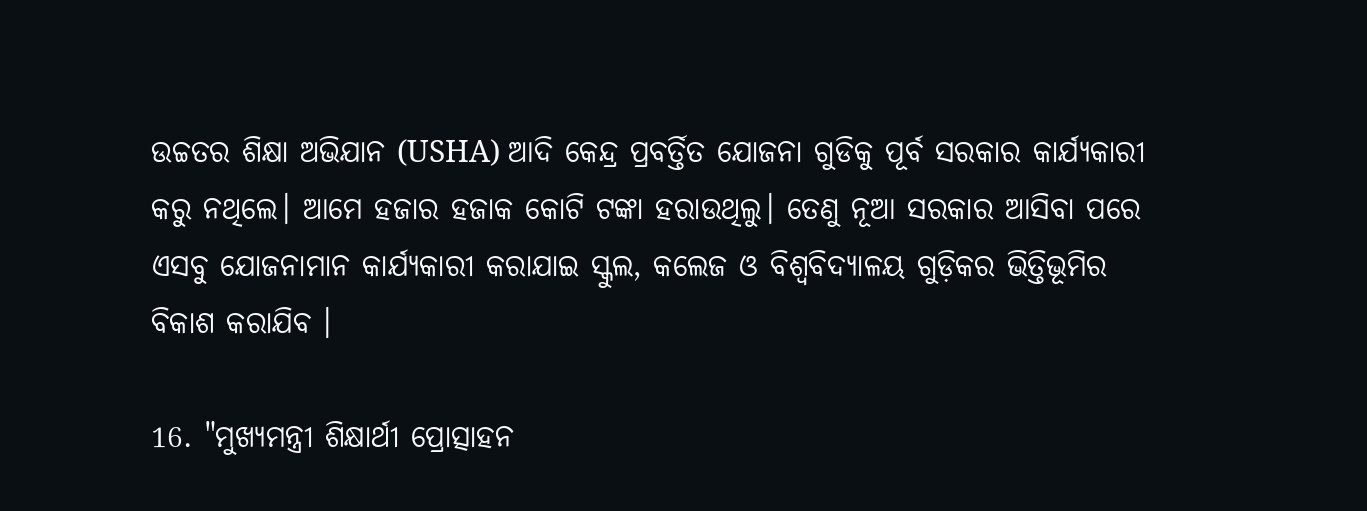ଉଚ୍ଚତର ଶିକ୍ଷା ଅଭିଯାନ (USHA) ଆଦି କେନ୍ଦ୍ର ପ୍ରବର୍ତ୍ତିତ ଯୋଜନା ଗୁଡିକୁ ପୂର୍ବ ସରକାର କାର୍ଯ୍ୟକାରୀ କରୁ ନଥିଲେ। ଆମେ ହଜାର ହଜାକ କୋଟି ଟଙ୍କା ହରାଉଥିଲୁ। ତେଣୁ ନୂଆ ସରକାର ଆସିବା ପରେ ଏସବୁ ଯୋଜନାମାନ କାର୍ଯ୍ୟକାରୀ କରାଯାଇ ସ୍କୁଲ, କଲେଜ ଓ ବିଶ୍ଵବିଦ୍ୟାଳୟ ଗୁଡ଼ିକର ଭିତ୍ତିଭୂମିର ବିକାଶ କରାଯିବ ।

16. "ମୁଖ୍ୟମନ୍ତ୍ରୀ ଶିକ୍ଷାର୍ଥୀ ପ୍ରୋତ୍ସାହନ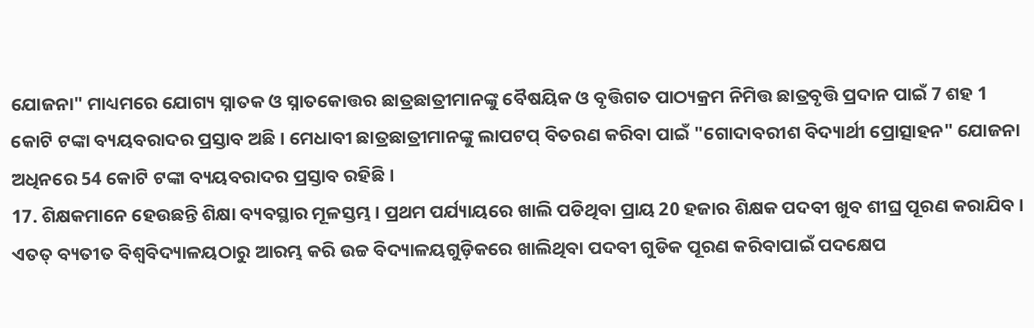ଯୋଜନା" ମାଧ୍ୟମରେ ଯୋଗ୍ୟ ସ୍ନାତକ ଓ ସ୍ନାତକୋତ୍ତର ଛାତ୍ରଛାତ୍ରୀମାନଙ୍କୁ ବୈଷୟିକ ଓ ବୃତ୍ତିଗତ ପାଠ୍ୟକ୍ରମ ନିମିତ୍ତ ଛାତ୍ରବୃତ୍ତି ପ୍ରଦାନ ପାଇଁ 7 ଶହ 1 କୋଟି ଟଙ୍କା ବ୍ୟୟବରାଦର ପ୍ରସ୍ତାବ ଅଛି । ମେଧାବୀ ଛାତ୍ରଛାତ୍ରୀମାନଙ୍କୁ ଲାପଟପ୍‌ ବିତରଣ କରିବା ପାଇଁ "ଗୋଦାବରୀଶ ବିଦ୍ୟାର୍ଥୀ ପ୍ରୋତ୍ସାହନ" ଯୋଜନା ଅଧିନରେ 54 କୋଟି ଟଙ୍କା ବ୍ୟୟବରାଦର ପ୍ରସ୍ତାବ ରହିଛି ।
17. ଶିକ୍ଷକମାନେ ହେଉଛନ୍ତି ଶିକ୍ଷା ବ୍ୟବସ୍ଥାର ମୂଳସ୍ତମ୍ଭ । ପ୍ରଥମ ପର୍ଯ୍ୟାୟରେ ଖାଲି ପଡିଥିବା ପ୍ରାୟ 20 ହଜାର ଶିକ୍ଷକ ପଦବୀ ଖୁବ ଶୀଘ୍ର ପୂରଣ କରାଯିବ । ଏତତ୍ ବ୍ୟତୀତ ବିଶ୍ୱବିଦ୍ୟାଳୟଠାରୁ ଆରମ୍ଭ କରି ଉଚ୍ଚ ବିଦ୍ୟାଳୟଗୁଡ଼ିକରେ ଖାଲିଥିବା ପଦବୀ ଗୁଡିକ ପୂରଣ କରିବାପାଇଁ ପଦକ୍ଷେପ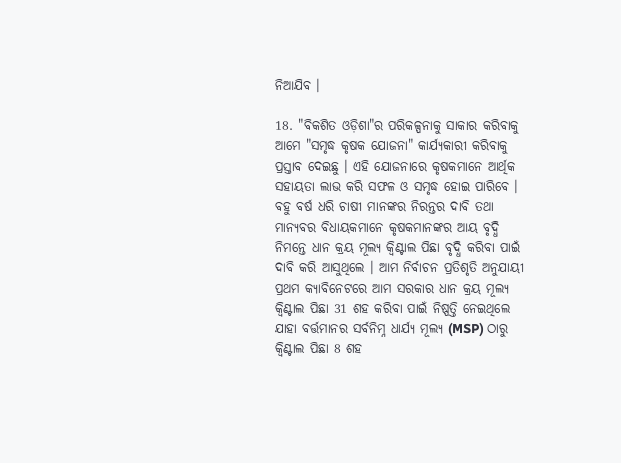ନିଆଯିବ ।

18. "ବିକଶିତ ଓଡ଼ିଶା"ର ପରିକଳ୍ପନାକୁ ସାକାର କରିବାକୁ ଆମେ "ସମୃଦ୍ଧ କୃଷକ ଯୋଜନା" କାର୍ଯ୍ୟକାରୀ କରିବାକୁ ପ୍ରସ୍ତାବ ଦେଇଛୁ । ଏହି ଯୋଜନାରେ କୃଷକମାନେ ଆର୍ଥିକ ସହାୟତା ଲାଭ କରି ସଫଳ ଓ ସମୃଦ୍ଧ ହୋଇ ପାରିବେ । ବହୁ ବର୍ଷ ଧରି ଚାଷୀ ମାନଙ୍କର ନିରନ୍ତର ଦାବି ତଥା ମାନ୍ୟବର ବିଧାୟକମାନେ କୃଷକମାନଙ୍କର ଆୟ ବୃଦ୍ଧି ନିମନ୍ତେ ଧାନ କ୍ରୟ ମୂଲ୍ୟ କ୍ଵିଣ୍ଟାଲ ପିଛା ବୃଦ୍ଧି କରିବା ପାଇଁ ଦାବି କରି ଆସୁଥିଲେ । ଆମ ନିର୍ବାଚନ ପ୍ରତିଶୃତି ଅନୁଯାୟୀ ପ୍ରଥମ କ୍ୟାବିନେଟରେ ଆମ ସରକାର ଧାନ କ୍ରୟ ମୂଲ୍ୟ କ୍ଵିଣ୍ଟାଲ ପିଛା 31 ଶହ କରିବା ପାଇଁ ନିଷ୍ପତ୍ତି ନେଇଥିଲେ ଯାହା ବର୍ତ୍ତମାନର ସର୍ବନିମ୍ନ ଧାର୍ଯ୍ୟ ମୂଲ୍ୟ (MSP) ଠାରୁ କ୍ୱିଣ୍ଟାଲ ପିଛା 8 ଶହ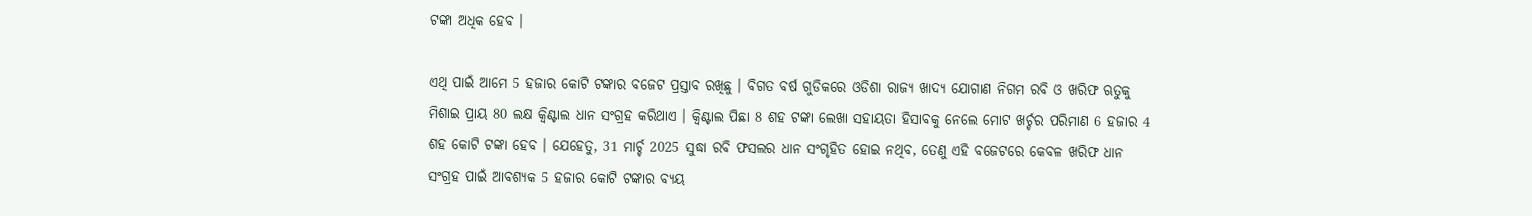ଟଙ୍କା ଅଧିକ ହେବ ।

ଏଥି ପାଇଁ ଆମେ 5 ହଜାର କୋଟି ଟଙ୍କାର ବଜେଟ ପ୍ରସ୍ତାବ ରଖିଛୁ । ବିଗତ ବର୍ଷ ଗୁଡିକରେ ଓଡିଶା ରାଜ୍ୟ ଖାଦ୍ୟ ଯୋଗାଣ ନିଗମ ରବି ଓ ଖରିଫ ଋତୁକୁ ମିଶାଇ ପ୍ରାୟ 80 ଲକ୍ଷ କ୍ଵିଣ୍ଟାଲ ଧାନ ସଂଗ୍ରହ କରିଥାଏ । କ୍ଵିଣ୍ଟାଲ ପିଛା 8 ଶହ ଟଙ୍କା ଲେଖା ସହାୟତା ହିସାବକୁ ନେଲେ ମୋଟ ଖର୍ଚ୍ଚର ପରିମାଣ 6 ହଜାର 4 ଶହ କୋଟି ଟଙ୍କା ହେବ । ଯେହେତୁ, 31 ମାର୍ଚ୍ଚ 2025 ସୁଦ୍ଧା ରବି ଫସଲର ଧାନ ସଂଗୃହିତ ହୋଇ ନଥିବ, ତେଣୁ ଏହି ବଜେଟରେ କେବଳ ଖରିଫ ଧାନ ସଂଗ୍ରହ ପାଇଁ ଆବଶ୍ୟକ 5 ହଜାର କୋଟି ଟଙ୍କାର ବ୍ୟୟ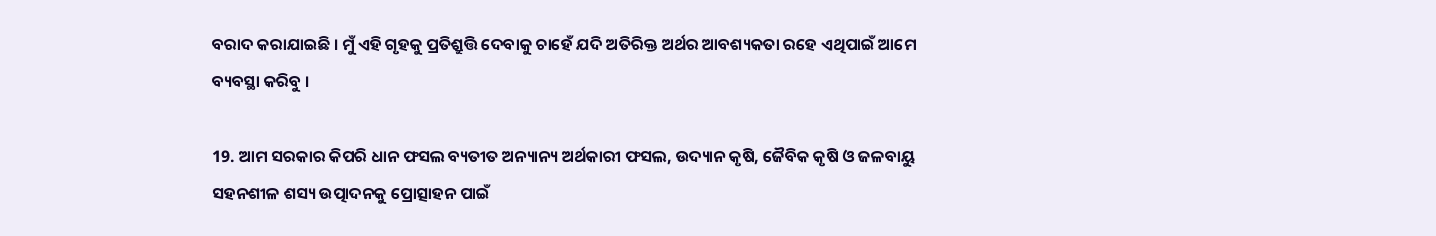ବରାଦ କରାଯାଇଛି । ମୁଁ ଏହି ଗୃହକୁ ପ୍ରତିଶ୍ରୁତ୍ତି ଦେବାକୁ ଚାହେଁ ଯଦି ଅତିରିକ୍ତ ଅର୍ଥର ଆବଶ୍ୟକତା ରହେ ଏଥିପାଇଁ ଆମେ ବ୍ୟବସ୍ଥା କରିବୁ ।

19. ଆମ ସରକାର କିପରି ଧାନ ଫସଲ ବ୍ୟତୀତ ଅନ୍ୟାନ୍ୟ ଅର୍ଥକାରୀ ଫସଲ, ଉଦ୍ୟାନ କୃଷି, ଜୈବିକ କୃଷି ଓ ଜଳବାୟୁ ସହନଶୀଳ ଶସ୍ୟ ଉତ୍ପାଦନକୁ ପ୍ରୋତ୍ସାହନ ପାଇଁ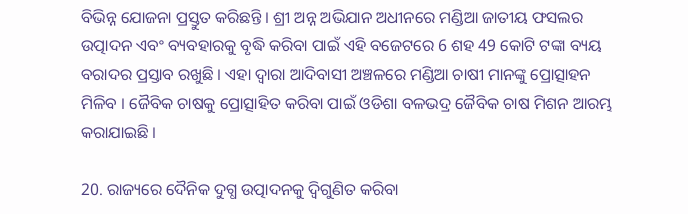ବିଭିନ୍ନ ଯୋଜନା ପ୍ରସ୍ତୁତ କରିଛନ୍ତି । ଶ୍ରୀ ଅନ୍ନ ଅଭିଯାନ ଅଧୀନରେ ମଣ୍ଡିଆ ଜାତୀୟ ଫସଲର ଉତ୍ପାଦନ ଏବଂ ବ୍ୟବହାରକୁ ବୃଦ୍ଧି କରିବା ପାଇଁ ଏହି ବଜେଟରେ 6 ଶହ 49 କୋଟି ଟଙ୍କା ବ୍ୟୟ ବରାଦର ପ୍ରସ୍ତାବ ରଖୁଛି । ଏହା ଦ୍ୱାରା ଆଦିବାସୀ ଅଞ୍ଚଳରେ ମଣ୍ଡିଆ ଚାଷୀ ମାନଙ୍କୁ ପ୍ରୋତ୍ସାହନ ମିଳିବ । ଜୈବିକ ଚାଷକୁ ପ୍ରୋତ୍ସାହିତ କରିବା ପାଇଁ ଓଡିଶା ବଳଭଦ୍ର ଜୈବିକ ଚାଷ ମିଶନ ଆରମ୍ଭ କରାଯାଇଛି ।

20. ରାଜ୍ୟରେ ଦୈନିକ ଦୁଗ୍ଧ ଉତ୍ପାଦନକୁ ଦ୍ୱିଗୁଣିତ କରିବା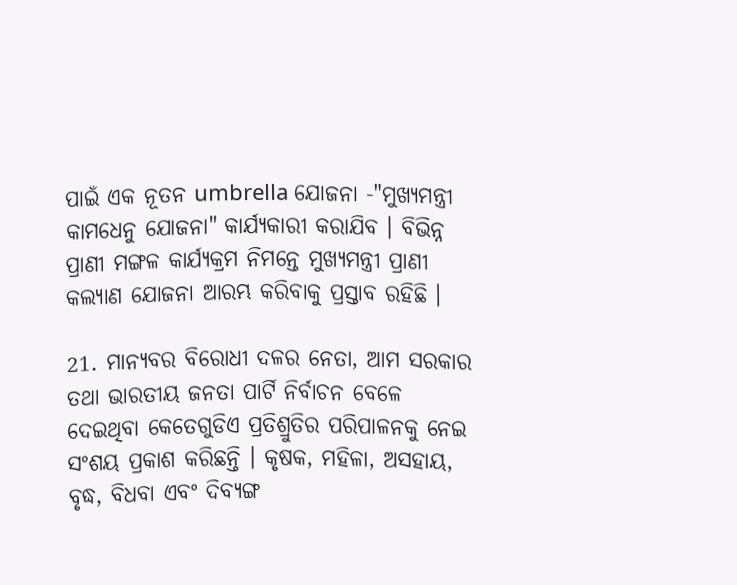ପାଇଁ ଏକ ନୂତନ umbrella ଯୋଜନା -"ମୁଖ୍ୟମନ୍ତ୍ରୀ କାମଧେନୁ ଯୋଜନା" କାର୍ଯ୍ୟକାରୀ କରାଯିବ । ବିଭିନ୍ନ ପ୍ରାଣୀ ମଙ୍ଗଳ କାର୍ଯ୍ୟକ୍ରମ ନିମନ୍ତେ ମୁଖ୍ୟମନ୍ତ୍ରୀ ପ୍ରାଣୀ କଲ୍ୟାଣ ଯୋଜନା ଆରମ୍ଭ କରିବାକୁ ପ୍ରସ୍ତାବ ରହିଛି ।

21. ମାନ୍ୟବର ବିରୋଧୀ ଦଳର ନେତା, ଆମ ସରକାର ତଥା ଭାରତୀୟ ଜନତା ପାର୍ଟି ନିର୍ବାଚନ ବେଳେ ଦେଇଥିବା କେତେଗୁଡିଏ ପ୍ରତିଶ୍ରୁତିର ପରିପାଳନକୁ ନେଇ ସଂଶୟ ପ୍ରକାଶ କରିଛନ୍ତି । କୃଷକ, ମହିଳା, ଅସହାୟ, ବୃଦ୍ଧ, ବିଧବା ଏବଂ ଦିବ୍ୟଙ୍ଗ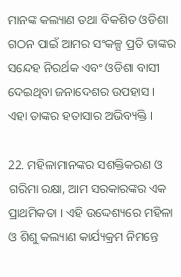ମାନଙ୍କ କଲ୍ୟାଣ ତଥା ବିକଶିତ ଓଡିଶା ଗଠନ ପାଇଁ ଆମର ସଂକଳ୍ପ ପ୍ରତି ତାଙ୍କର ସନ୍ଦେହ ନିରର୍ଥକ ଏବଂ ଓଡିଶା ବାସୀ ଦେଇଥିବା ଜନାଦେଶର ଉପହାସ । ଏହା ତାଙ୍କର ହତାସାର ଅଭିବ୍ୟକ୍ତି ।

22. ମହିଳାମାନଙ୍କର ସଶକ୍ତିକରଣ ଓ ଗରିମା ରକ୍ଷା, ଆମ ସରକାରଙ୍କର ଏକ ପ୍ରାଥମିକତା । ଏହି ଉଦ୍ଦେଶ୍ୟରେ ମହିଳା ଓ ଶିଶୁ କଲ୍ୟାଣ କାର୍ଯ୍ୟକ୍ରମ ନିମନ୍ତେ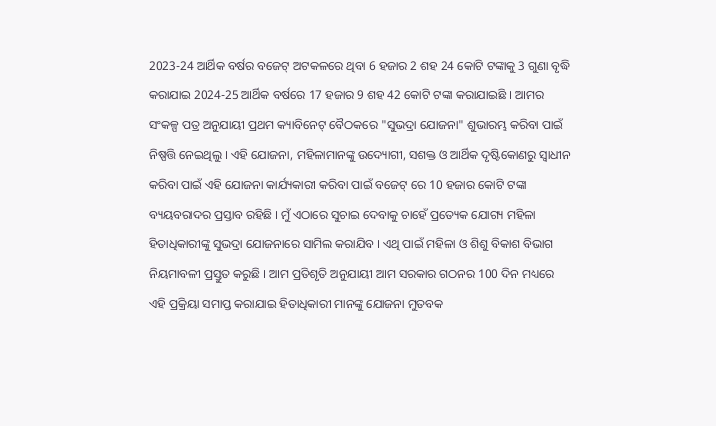2023-24 ଆର୍ଥିକ ବର୍ଷର ବଜେଟ୍‌ ଅଟକଳରେ ଥିବା 6 ହଜାର 2 ଶହ 24 କୋଟି ଟଙ୍କାକୁ 3 ଗୁଣା ବୃଦ୍ଧି କରାଯାଇ 2024-25 ଆର୍ଥିକ ବର୍ଷରେ 17 ହଜାର 9 ଶହ 42 କୋଟି ଟଙ୍କା କରାଯାଇଛି । ଆମର ସଂକଳ୍ପ ପତ୍ର ଅନୁଯାୟୀ ପ୍ରଥମ କ୍ୟାବିନେଟ୍ ବୈଠକରେ "ସୁଭଦ୍ରା ଯୋଜନା" ଶୁଭାରମ୍ଭ କରିବା ପାଇଁ ନିଷ୍ପତ୍ତି ନେଇଥିଲୁ । ଏହି ଯୋଜନା, ମହିଳାମାନଙ୍କୁ ଉଦ୍ୟୋଗୀ, ସଶକ୍ତ ଓ ଆର୍ଥିକ ଦୃଷ୍ଟିକୋଣରୁ ସ୍ୱାଧୀନ କରିବା ପାଇଁ ଏହି ଯୋଜନା କାର୍ଯ୍ୟକାରୀ କରିବା ପାଇଁ ବଜେଟ୍ ରେ 10 ହଜାର କୋଟି ଟଙ୍କା ବ୍ୟୟବରାଦର ପ୍ରସ୍ତାବ ରହିଛି । ମୁଁ ଏଠାରେ ସୁଚାଇ ଦେବାକୁ ଚାହେଁ ପ୍ରତ୍ୟେକ ଯୋଗ୍ୟ ମହିଳା ହିତାଧିକାରୀଙ୍କୁ ସୁଭଦ୍ରା ଯୋଜନାରେ ସାମିଲ କରାଯିବ । ଏଥି ପାଇଁ ମହିଳା ଓ ଶିଶୁ ବିକାଶ ବିଭାଗ ନିୟମାବଳୀ ପ୍ରସ୍ତୁତ କରୁଛି । ଆମ ପ୍ରତିଶୃତି ଅନୁଯାୟୀ ଆମ ସରକାର ଗଠନର 100 ଦିନ ମଧ୍ୟରେ ଏହି ପ୍ରକ୍ରିୟା ସମାପ୍ତ କରାଯାଇ ହିତାଧିକାରୀ ମାନଙ୍କୁ ଯୋଜନା ମୁତବକ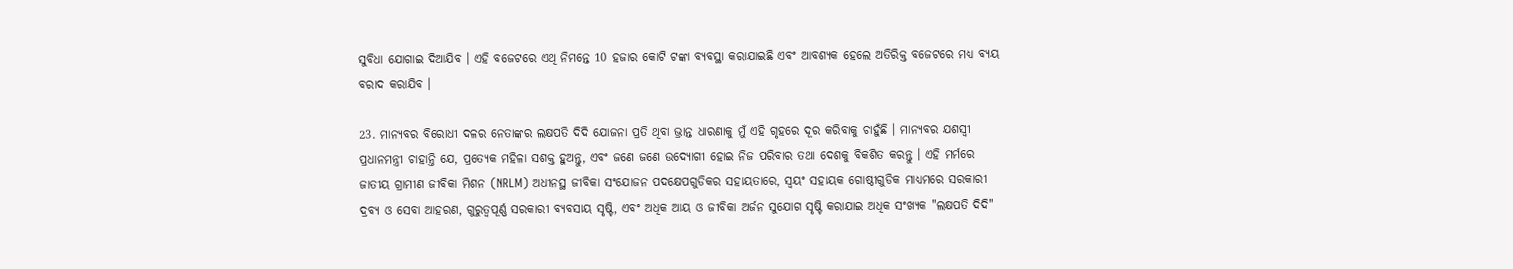ସୁବିଧା ଯୋଗାଇ ଦିଆଯିବ । ଏହି ବଜେଟରେ ଏଥି ନିମନ୍ତେ 10 ହଜାର କୋଟି ଟଙ୍କା ବ୍ୟବସ୍ଥା କରାଯାଇଛି ଏବଂ ଆବଶ୍ୟକ ହେଲେ ଅତିରିକ୍ତ ବଜେଟରେ ମଧ୍ୟ ବ୍ୟୟ ବରାଦ କରାଯିବ ।

23. ମାନ୍ୟବର ବିରୋଧୀ ଦଳର ନେତାଙ୍କର ଲକ୍ଷପତି ଦିଦି ଯୋଜନା ପ୍ରତି ଥିବା ଭ୍ରାନ୍ତ ଧାରଣାକୁ ମୁଁ ଏହି ଗୃହରେ ଦୂର କରିବାକୁ ଚାହୁଁଛି । ମାନ୍ୟବର ଯଶସ୍ଵୀ ପ୍ରଧାନମନ୍ତ୍ରୀ ଚାହାନ୍ତି ଯେ, ପ୍ରତ୍ୟେକ ମହିଳା ସଶକ୍ତ ହୁଅନ୍ତୁ, ଏବଂ ଜଣେ ଜଣେ ଉଦ୍ୟୋଗୀ ହୋଇ ନିଜ ପରିବାର ତଥା ଦେଶକୁ ବିକଶିତ କରନ୍ତୁ । ଏହି ମର୍ମରେ ଜାତୀୟ ଗ୍ରାମୀଣ ଜୀବିକା ମିଶନ (NRLM) ଅଧୀନସ୍ଥ ଜୀବିକା ସଂଯୋଜନ ପଦକ୍ଷେପଗୁଡିକର ସହାୟତାରେ, ସ୍ୱୟଂ ସହାୟକ ଗୋଷ୍ଠୀଗୁଡିକ ମାଧ୍ୟମରେ ସରକାରୀ ଦ୍ରବ୍ୟ ଓ ସେବା ଆହରଣ, ଗୁରୁତ୍ୱପୂର୍ଣ୍ଣ ସରକାରୀ ବ୍ୟବସାୟ ସୃଷ୍ଟି, ଏବଂ ଅଧିକ ଆୟ ଓ ଜୀବିକା ଅର୍ଜନ ସୁଯୋଗ ସୃଷ୍ଟି କରାଯାଇ ଅଧିକ ସଂଖ୍ୟକ "ଲକ୍ଷପତି ଦିଦି"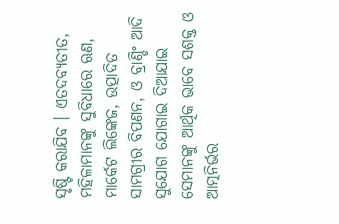ସୃଷ୍ଟି କରାଯିବ । ଏତଦବ୍ୟତୀତ, ମହିଳାମାନଙ୍କୁ ସୁବିଧାରେ ଋଣ, ମାର୍କେଟ ଲିଙ୍କେଜ, ଉତ୍ପାଦିତ ସାମଗ୍ରୀର ବିପଣନ, ଓ ବ୍ରାଣ୍ଡିଂ ଆଦି ସୁଯୋଗ ଯୋଗାଇ ଦିଆଯାଇ ସେମାନଙ୍କୁ ଆର୍ଥିକ ଭାବେ ସଶକ୍ତ ଓ ଆତ୍ମନିର୍ଭର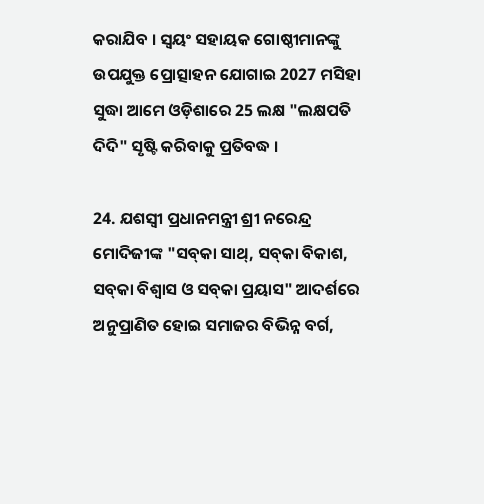କରାଯିବ । ସ୍ୱୟଂ ସହାୟକ ଗୋଷ୍ଠୀମାନଙ୍କୁ ଉପଯୁକ୍ତ ପ୍ରୋତ୍ସାହନ ଯୋଗାଇ 2027 ମସିହା ସୁଦ୍ଧା ଆମେ ଓଡ଼ିଶାରେ 25 ଲକ୍ଷ "ଲକ୍ଷପତି ଦିଦି" ସୃଷ୍ଟି କରିବାକୁ ପ୍ରତିବଦ୍ଧ ।

24. ଯଶସ୍ଵୀ ପ୍ରଧାନମନ୍ତ୍ରୀ ଶ୍ରୀ ନରେନ୍ଦ୍ର ମୋଦିଜୀଙ୍କ "ସବ୍‌କା ସାଥ୍, ସବ୍‌କା ବିକାଶ, ସବ୍‌କା ବିଶ୍ୱାସ ଓ ସବ୍‌କା ପ୍ରୟାସ" ଆଦର୍ଶରେ ଅନୁପ୍ରାଣିତ ହୋଇ ସମାଜର ବିଭିନ୍ନ ବର୍ଗ,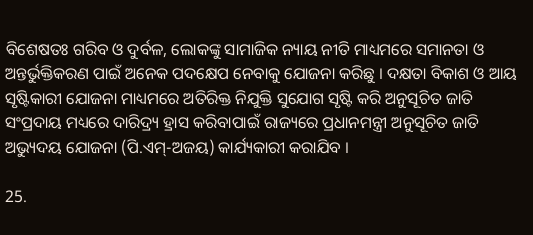ବିଶେଷତଃ ଗରିବ ଓ ଦୁର୍ବଳ, ଲୋକଙ୍କୁ ସାମାଜିକ ନ୍ୟାୟ ନୀତି ମାଧ୍ୟମରେ ସମାନତା ଓ ଅନ୍ତର୍ଭୁକ୍ତିକରଣ ପାଇଁ ଅନେକ ପଦକ୍ଷେପ ନେବାକୁ ଯୋଜନା କରିଛୁ । ଦକ୍ଷତା ବିକାଶ ଓ ଆୟ ସୃଷ୍ଟିକାରୀ ଯୋଜନା ମାଧ୍ୟମରେ ଅତିରିକ୍ତ ନିଯୁକ୍ତି ସୁଯୋଗ ସୃଷ୍ଟି କରି ଅନୁସୂଚିତ ଜାତି ସଂପ୍ରଦାୟ ମଧ୍ୟରେ ଦାରିଦ୍ର୍ୟ ହ୍ରାସ କରିବାପାଇଁ ରାଜ୍ୟରେ ପ୍ରଧାନମନ୍ତ୍ରୀ ଅନୁସୂଚିତ ଜାତି ଅଭ୍ୟୁଦୟ ଯୋଜନା (ପି.ଏମ୍-ଅଜୟ) କାର୍ଯ୍ୟକାରୀ କରାଯିବ ।

25.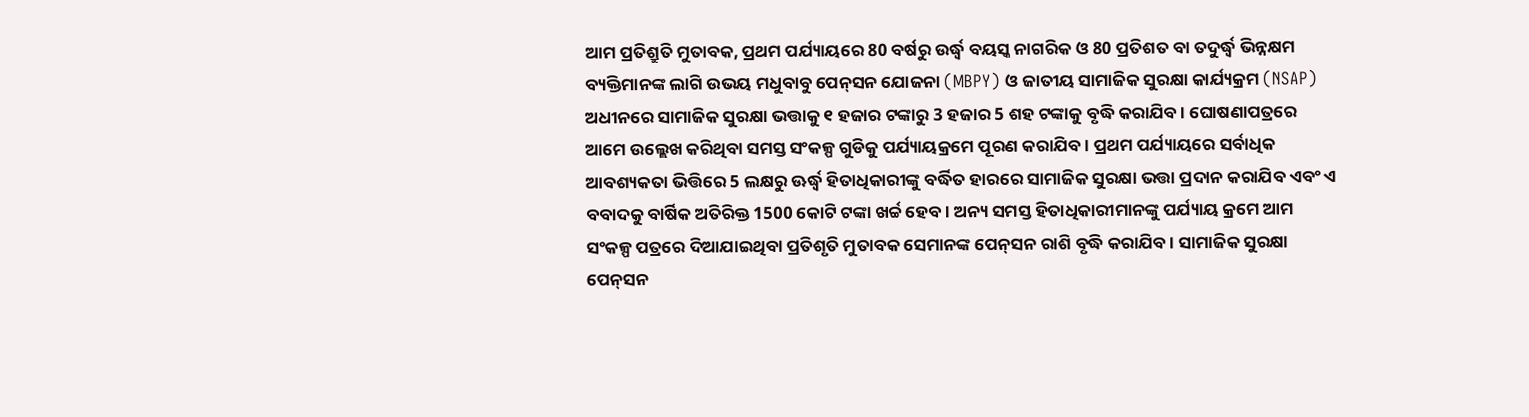ଆମ ପ୍ରତିଶ୍ରୁତି ମୁତାବକ, ପ୍ରଥମ ପର୍ଯ୍ୟାୟରେ 80 ବର୍ଷରୁ ଉର୍ଦ୍ଧ୍ୱ ବୟସ୍କ ନାଗରିକ ଓ 80 ପ୍ରତିଶତ ବା ତଦୁର୍ଦ୍ଧ୍ଵ ଭିନ୍ନକ୍ଷମ ବ୍ୟକ୍ତିମାନଙ୍କ ଲାଗି ଉଭୟ ମଧୁବାବୁ ପେନ୍‌ସନ ଯୋଜନା (MBPY) ଓ ଜାତୀୟ ସାମାଜିକ ସୁରକ୍ଷା କାର୍ଯ୍ୟକ୍ରମ (NSAP) ଅଧୀନରେ ସାମାଜିକ ସୁରକ୍ଷା ଭତ୍ତାକୁ ୧ ହଜାର ଟଙ୍କାରୁ 3 ହଜାର 5 ଶହ ଟଙ୍କାକୁ ବୃଦ୍ଧି କରାଯିବ । ଘୋଷଣାପତ୍ରରେ ଆମେ ଉଲ୍ଲେଖ କରିଥିବା ସମସ୍ତ ସଂକଳ୍ପ ଗୁଡିକୁ ପର୍ଯ୍ୟାୟକ୍ରମେ ପୂରଣ କରାଯିବ। ପ୍ରଥମ ପର୍ଯ୍ୟାୟରେ ସର୍ବାଧିକ ଆବଶ୍ୟକତା ଭିତ୍ତିରେ 5 ଲକ୍ଷରୁ ଊର୍ଦ୍ଧ୍ଵ ହିତାଧିକାରୀଙ୍କୁ ବର୍ଦ୍ଧିତ ହାରରେ ସାମାଜିକ ସୁରକ୍ଷା ଭତ୍ତା ପ୍ରଦାନ କରାଯିବ ଏବଂ ଏ ବବାଦକୁ ବାର୍ଷିକ ଅତିରିକ୍ତ 1500 କୋଟି ଟଙ୍କା ଖର୍ଚ୍ଚ ହେବ । ଅନ୍ୟ ସମସ୍ତ ହିତାଧିକାରୀମାନଙ୍କୁ ପର୍ଯ୍ୟାୟ କ୍ରମେ ଆମ ସଂକଳ୍ପ ପତ୍ରରେ ଦିଆଯାଇଥିବା ପ୍ରତିଶୃତି ମୁତାବକ ସେମାନଙ୍କ ପେନ୍‌ସନ ରାଶି ବୃଦ୍ଧି କରାଯିବ । ସାମାଜିକ ସୁରକ୍ଷା ପେନ୍‌ସନ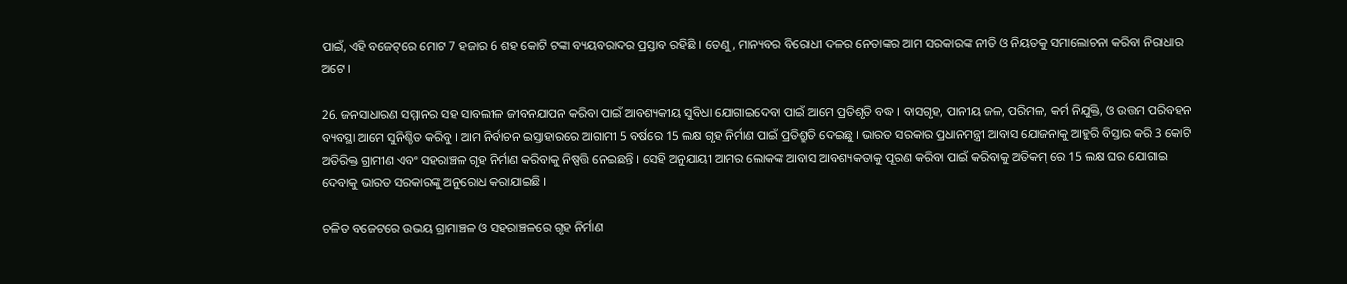ପାଇଁ, ଏହି ବଜେଟ୍‌ରେ ମୋଟ 7 ହଜାର 6 ଶହ କୋଟି ଟଙ୍କା ବ୍ୟୟବରାଦର ପ୍ରସ୍ତାବ ରହିଛି । ତେଣୁ, ମାନ୍ୟବର ବିରୋଧୀ ଦଳର ନେତାଙ୍କର ଆମ ସରକାରଙ୍କ ନୀତି ଓ ନିୟତକୁ ସମାଲୋଚନା କରିବା ନିରାଧାର ଅଟେ ।

26. ଜନସାଧାରଣ ସମ୍ମାନର ସହ ସାବଲୀଳ ଜୀବନଯାପନ କରିବା ପାଇଁ ଆବଶ୍ୟକୀୟ ସୁବିଧା ଯୋଗାଇଦେବା ପାଇଁ ଆମେ ପ୍ରତିଶୃତି ବଦ୍ଧ । ବାସଗୃହ, ପାନୀୟ ଜଳ, ପରିମଳ, କର୍ମ ନିଯୁକ୍ତି, ଓ ଉତ୍ତମ ପରିବହନ ବ୍ୟବସ୍ଥା ଆମେ ସୁନିଶ୍ଚିତ କରିବୁ । ଆମ ନିର୍ବାଚନ ଇସ୍ତାହାରରେ ଆଗାମୀ 5 ବର୍ଷରେ 15 ଲକ୍ଷ ଗୃହ ନିର୍ମାଣ ପାଇଁ ପ୍ରତିଶ୍ରୁତି ଦେଇଛୁ । ଭାରତ ସରକାର ପ୍ରଧାନମନ୍ତ୍ରୀ ଆବାସ ଯୋଜନାକୁ ଆହୁରି ବିସ୍ତାର କରି 3 କୋଟି ଅତିରିକ୍ତ ଗ୍ରାମୀଣ ଏବଂ ସହରାଞ୍ଚଳ ଗୃହ ନିର୍ମାଣ କରିବାକୁ ନିଷ୍ପତ୍ତି ନେଇଛନ୍ତି । ସେହି ଅନୁଯାୟୀ ଆମର ଲୋକଙ୍କ ଆବାସ ଆବଶ୍ୟକତାକୁ ପୂରଣ କରିବା ପାଇଁ କରିବାକୁ ଅତିକମ୍ ରେ 15 ଲକ୍ଷ ଘର ଯୋଗାଇ ଦେବାକୁ ଭାରତ ସରକାରଙ୍କୁ ଅନୁରୋଧ କରାଯାଇଛି ।

ଚଳିତ ବଜେଟରେ ଉଭୟ ଗ୍ରାମାଞ୍ଚଳ ଓ ସହରାଞ୍ଚଳରେ ଗୃହ ନିର୍ମାଣ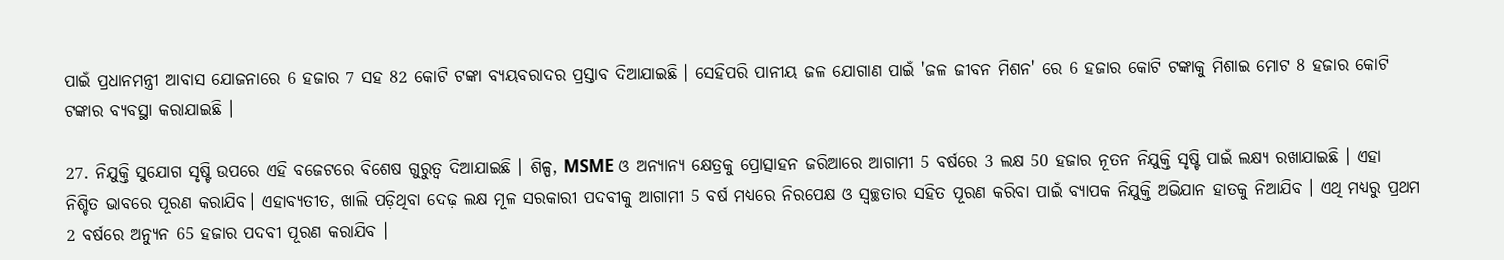ପାଇଁ ପ୍ରଧାନମନ୍ତ୍ରୀ ଆବାସ ଯୋଜନାରେ 6 ହଜାର 7 ସହ 82 କୋଟି ଟଙ୍କା ବ୍ୟୟବରାଦର ପ୍ରସ୍ତାବ ଦିଆଯାଇଛି । ସେହିପରି ପାନୀୟ ଜଳ ଯୋଗାଣ ପାଇଁ 'ଜଳ ଜୀବନ ମିଶନ' ରେ 6 ହଜାର କୋଟି ଟଙ୍କାକୁ ମିଶାଇ ମୋଟ 8 ହଜାର କୋଟି ଟଙ୍କାର ବ୍ୟବସ୍ଥା କରାଯାଇଛି ।

27. ନିଯୁକ୍ତି ସୁଯୋଗ ସୃଷ୍ଟି ଉପରେ ଏହି ବଜେଟରେ ବିଶେଷ ଗୁରୁତ୍ଵ ଦିଆଯାଇଛି । ଶିଳ୍ପ, MSME ଓ ଅନ୍ୟାନ୍ୟ କ୍ଷେତ୍ରକୁ ପ୍ରୋତ୍ସାହନ ଜରିଆରେ ଆଗାମୀ 5 ବର୍ଷରେ 3 ଲକ୍ଷ 50 ହଜାର ନୂତନ ନିଯୁକ୍ତି ସୃଷ୍ଟି ପାଇଁ ଲକ୍ଷ୍ୟ ରଖାଯାଇଛି । ଏହା ନିଶ୍ଚିତ ଭାବରେ ପୂରଣ କରାଯିବ। ଏହାବ୍ୟତୀତ, ଖାଲି ପଡ଼ିଥିବା ଦେଢ଼ ଲକ୍ଷ ମୂଳ ସରକାରୀ ପଦବୀକୁ ଆଗାମୀ 5 ବର୍ଷ ମଧ୍ୟରେ ନିରପେକ୍ଷ ଓ ସ୍ୱଚ୍ଛତାର ସହିତ ପୂରଣ କରିବା ପାଇଁ ବ୍ୟାପକ ନିଯୁକ୍ତି ଅଭିଯାନ ହାତକୁ ନିଆଯିବ । ଏଥି ମଧ୍ୟରୁ ପ୍ରଥମ 2 ବର୍ଷରେ ଅନ୍ୟୁନ 65 ହଜାର ପଦବୀ ପୂରଣ କରାଯିବ ।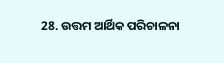28. ଉତ୍ତମ ଆର୍ଥିକ ପରିଚାଳନା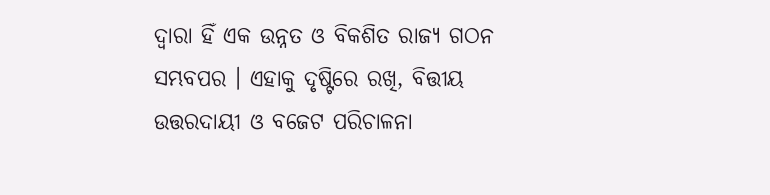ଦ୍ୱାରା ହିଁ ଏକ ଉନ୍ନତ ଓ ବିକଶିତ ରାଜ୍ୟ ଗଠନ ସମ୍ଭବପର । ଏହାକୁ ଦୃଷ୍ଟିରେ ରଖି, ବିତ୍ତୀୟ ଉତ୍ତରଦାୟୀ ଓ ବଜେଟ ପରିଚାଳନା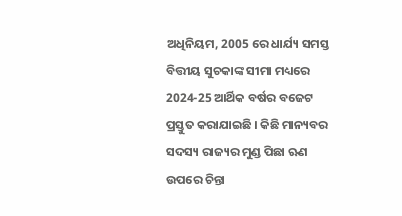ଅଧିନିୟମ, 2005 ରେ ଧାର୍ଯ୍ୟ ସମସ୍ତ ବିତ୍ତୀୟ ସୁଚକାଙ୍କ ସୀମା ମଧ୍ୟରେ 2024-25 ଆର୍ଥିକ ବର୍ଷର ବଜେଟ ପ୍ରସ୍ତୁତ କରାଯାଇଛି । କିଛି ମାନ୍ୟବର ସଦସ୍ୟ ରାଜ୍ୟର ମୁଣ୍ଡ ପିଛା ଋଣ ଉପରେ ଚିନ୍ତା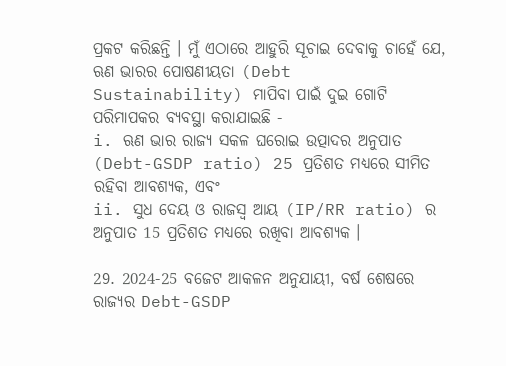ପ୍ରକଟ କରିଛନ୍ତି । ମୁଁ ଏଠାରେ ଆହୁରି ସୂଚାଇ ଦେବାକୁ ଚାହେଁ ଯେ, ଋଣ ଭାରର ପୋଷଣୀୟତା (Debt Sustainability) ମାପିବା ପାଇଁ ଦୁଇ ଗୋଟି ପରିମାପକର ବ୍ୟବସ୍ଥା କରାଯାଇଛି -
i. ଋଣ ଭାର ରାଜ୍ୟ ସକଳ ଘରୋଇ ଉତ୍ପାଦର ଅନୁପାତ (Debt-GSDP ratio) 25 ପ୍ରତିଶତ ମଧ୍ୟରେ ସୀମିତ ରହିବା ଆବଶ୍ୟକ, ଏବଂ
ii. ସୁଧ ଦେୟ ଓ ରାଜସ୍ୱ ଆୟ (IP/RR ratio) ର ଅନୁପାତ 15 ପ୍ରତିଶତ ମଧ୍ୟରେ ରଖିବା ଆବଶ୍ୟକ ।

29. 2024-25 ବଜେଟ ଆକଳନ ଅନୁଯାୟୀ, ବର୍ଷ ଶେଷରେ ରାଜ୍ୟର Debt-GSDP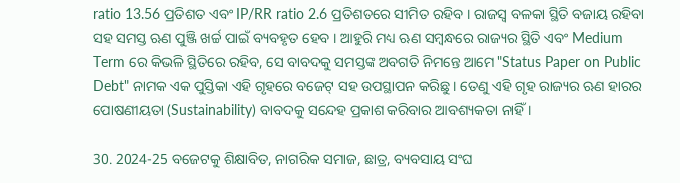ratio 13.56 ପ୍ରତିଶତ ଏବଂ IP/RR ratio 2.6 ପ୍ରତିଶତରେ ସୀମିତ ରହିବ । ରାଜସ୍ୱ ବଳକା ସ୍ଥିତି ବଜାୟ ରହିବା ସହ ସମସ୍ତ ଋଣ ପୁଞ୍ଜି ଖର୍ଚ୍ଚ ପାଇଁ ବ୍ୟବହୃତ ହେବ । ଆହୁରି ମଧ୍ୟ ଋଣ ସମ୍ବନ୍ଧରେ ରାଜ୍ୟର ସ୍ଥିତି ଏବଂ Medium Term ରେ କିଭଳି ସ୍ଥିତିରେ ରହିବ, ସେ ବାବଦକୁ ସମସ୍ତଙ୍କ ଅବଗତି ନିମନ୍ତେ ଆମେ "Status Paper on Public Debt" ନାମକ ଏକ ପୁସ୍ତିକା ଏହି ଗୃହରେ ବଜେଟ୍‍ ସହ ଉପସ୍ଥାପନ କରିଛୁ । ତେଣୁ ଏହି ଗୃହ ରାଜ୍ୟର ଋଣ ହାରର ପୋଷଣୀୟତା (Sustainability) ବାବଦକୁ ସନ୍ଦେହ ପ୍ରକାଶ କରିବାର ଆବଶ୍ୟକତା ନାହିଁ ।

30. 2024-25 ବଜେଟକୁ ଶିକ୍ଷାବିତ, ନାଗରିକ ସମାଜ, ଛାତ୍ର, ବ୍ୟବସାୟ ସଂଘ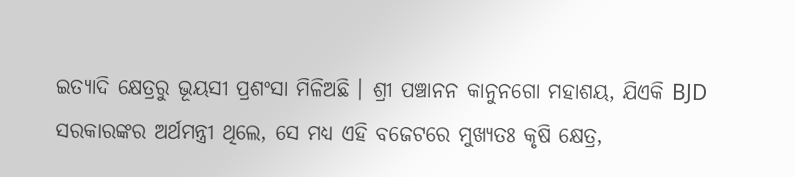ଇତ୍ୟାଦି କ୍ଷେତ୍ରରୁ ଭୂୟସୀ ପ୍ରଶଂସା ମିଳିଅଛି । ଶ୍ରୀ ପଞ୍ଚାନନ କାନୁନଗୋ ମହାଶୟ, ଯିଏକି BJD ସରକାରଙ୍କର ଅର୍ଥମନ୍ତ୍ରୀ ଥିଲେ, ସେ ମଧ୍ୟ ଏହି ବଜେଟରେ ମୁଖ୍ୟତଃ କୃଷି କ୍ଷେତ୍ର,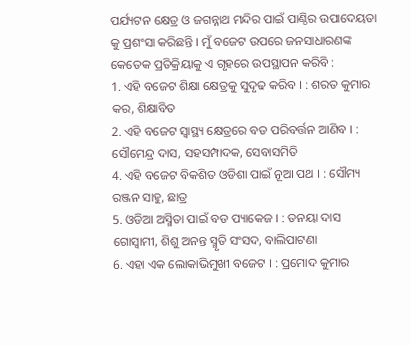ପର୍ଯ୍ୟଟନ କ୍ଷେତ୍ର ଓ ଜଗନ୍ନାଥ ମନ୍ଦିର ପାଇଁ ପାଣ୍ଠିର ଉପାଦେୟତା କୁ ପ୍ରଶଂସା କରିଛନ୍ତି । ମୁଁ ବଜେଟ ଉପରେ ଜନସାଧାରଣଙ୍କ କେତେକ ପ୍ରତିକ୍ରିୟାକୁ ଏ ଗୃହରେ ଉପସ୍ଥାପନ କରିବି :
1. ଏହି ବଜେଟ ଶିକ୍ଷା କ୍ଷେତ୍ରକୁ ସୁଦୃଢ କରିବ । : ଶରତ କୁମାର କର, ଶିକ୍ଷାବିତ
2. ଏହି ବଜେଟ ସ୍ୱାସ୍ଥ୍ୟ କ୍ଷେତ୍ରରେ ବଡ ପରିବର୍ତ୍ତନ ଆଣିବ । : ସୌମେନ୍ଦ୍ର ଦାସ, ସହସମ୍ପାଦକ, ସେବାସମିତି
4. ଏହି ବଜେଟ ବିକଶିତ ଓଡିଶା ପାଇଁ ନୂଆ ପଥ । : ସୌମ୍ୟ ରଞ୍ଜନ ସାହୁ, ଛାତ୍ର
5. ଓଡିଆ ଅସ୍ମିତା ପାଇଁ ବଡ ପ୍ୟାକେଜ । : ତନୟା ଦାସ ଗୋସ୍ଵାମୀ, ଶିଶୁ ଅନନ୍ତ ସ୍ମୃତି ସଂସଦ, ବାଲିପାଟଣା
6. ଏହା ଏକ ଲୋକାଭିମୁଖୀ ବଜେଟ । : ପ୍ରମୋଦ କୁମାର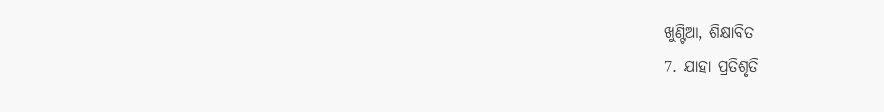ଖୁଣ୍ଟିଆ, ଶିକ୍ଷାବିତ
7. ଯାହା ପ୍ରତିଶୃତି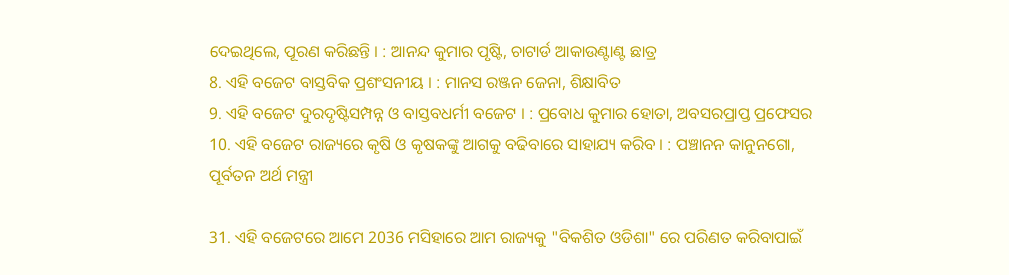ଦେଇଥିଲେ, ପୂରଣ କରିଛନ୍ତି । : ଆନନ୍ଦ କୁମାର ପୃଷ୍ଟି, ଚାଟାର୍ଡ ଆକାଉଣ୍ଟାଣ୍ଟ ଛାତ୍ର
8. ଏହି ବଜେଟ ବାସ୍ତବିକ ପ୍ରଶଂସନୀୟ । : ମାନସ ରଞ୍ଜନ ଜେନା, ଶିକ୍ଷାବିତ
9. ଏହି ବଜେଟ ଦୁରଦୃଷ୍ଟିସମ୍ପନ୍ନ ଓ ବାସ୍ତବଧର୍ମୀ ବଜେଟ । : ପ୍ରବୋଧ କୁମାର ହୋତା, ଅବସରପ୍ରାପ୍ତ ପ୍ରଫେସର
10. ଏହି ବଜେଟ ରାଜ୍ୟରେ କୃଷି ଓ କୃଷକଙ୍କୁ ଆଗକୁ ବଢିବାରେ ସାହାଯ୍ୟ କରିବ । : ପଞ୍ଚାନନ କାନୁନଗୋ, ପୂର୍ବତନ ଅର୍ଥ ମନ୍ତ୍ରୀ

31. ଏହି ବଜେଟରେ ଆମେ 2036 ମସିହାରେ ଆମ ରାଜ୍ୟକୁ "ବିକଶିତ ଓଡିଶା" ରେ ପରିଣତ କରିବାପାଇଁ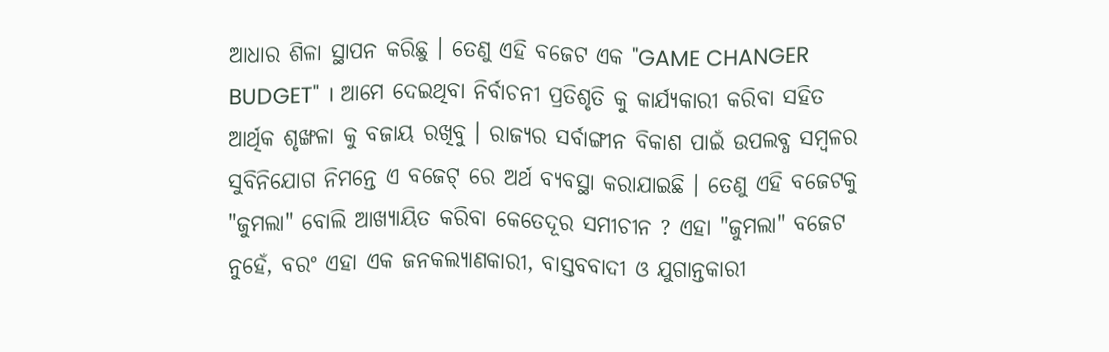ଆଧାର ଶିଳା ସ୍ଥାପନ କରିଛୁ । ତେଣୁ ଏହି ବଜେଟ ଏକ "GAME CHANGER BUDGET" । ଆମେ ଦେଇଥିବା ନିର୍ବାଚନୀ ପ୍ରତିଶୃତି କୁ କାର୍ଯ୍ୟକାରୀ କରିବା ସହିତ ଆର୍ଥିକ ଶୃଙ୍ଖଳା କୁ ବଜାୟ ରଖିବୁ । ରାଜ୍ୟର ସର୍ବାଙ୍ଗୀନ ବିକାଶ ପାଇଁ ଉପଲବ୍ଧ ସମ୍ୱଳର ସୁବିନିଯୋଗ ନିମନ୍ତେ ଏ ବଜେଟ୍‌ ରେ ଅର୍ଥ ବ୍ୟବସ୍ଥା କରାଯାଇଛି । ତେଣୁ ଏହି ବଜେଟକୁ "ଜୁମଲା" ବୋଲି ଆଖ୍ୟାୟିତ କରିବା କେତେଦୂର ସମୀଚୀନ ? ଏହା "ଜୁମଲା" ବଜେଟ ନୁହେଁ, ବରଂ ଏହା ଏକ ଜନକଲ୍ୟାଣକାରୀ, ବାସ୍ତବବାଦୀ ଓ ଯୁଗାନ୍ତକାରୀ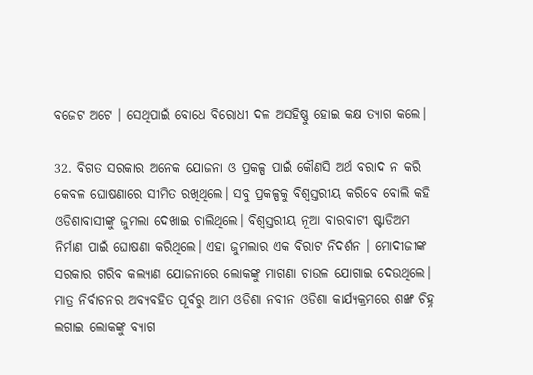ବଜେଟ ଅଟେ । ସେଥିପାଇଁ ବୋଧେ ବିରୋଧୀ ଦଳ ଅସହିଷ୍ଣୁ ହୋଇ କକ୍ଷ ତ୍ୟାଗ କଲେ।

32. ବିଗତ ସରକାର ଅନେକ ଯୋଜନା ଓ ପ୍ରକଳ୍ପ ପାଇଁ କୌଣସି ଅର୍ଥ ବରାଦ ନ କରି କେବଳ ଘୋଷଣାରେ ସୀମିତ ରଖିଥିଲେ। ସବୁ ପ୍ରକଳ୍ପକୁ ବିଶ୍ବସ୍ତରୀୟ କରିବେ ବୋଲି କହି ଓଡିଶାବାସୀଙ୍କୁ ଜୁମଲା ଦେଖାଇ ଚାଲିଥିଲେ। ବିଶ୍ବସ୍ତରୀୟ ନୂଆ ବାରବାଟୀ ଷ୍ଟାଡିଅମ ନିର୍ମାଣ ପାଇଁ ଘୋଷଣା କରିଥିଲେ। ଏହା ଜୁମଲାର ଏକ ବିରାଟ ନିଦର୍ଶନ । ମୋଦୀଜୀଙ୍କ ସରକାର ଗରିବ କଲ୍ୟାଣ ଯୋଜନାରେ ଲୋକଙ୍କୁ ମାଗଣା ଚାଉଳ ଯୋଗାଇ ଦେଉଥିଲେ। ମାତ୍ର ନିର୍ବାଚନର ଅବ୍ୟବହିତ ପୂର୍ବରୁ ଆମ ଓଡିଶା ନବୀନ ଓଡିଶା କାର୍ଯ୍ୟକ୍ରମରେ ଶଙ୍ଖ ଚିହ୍ନ ଲଗାଇ ଲୋକଙ୍କୁ ବ୍ୟାଗ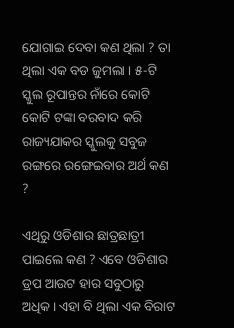ଯୋଗାଇ ଦେବା କଣ ଥିଲା ? ତା ଥିଲା ଏକ ବଡ ଜୁମଲା । ୫-ଟି ସ୍କୁଲ ରୂପାନ୍ତର ନାଁରେ କୋଟି କୋଟି ଟଙ୍କା ବରବାଦ କରି ରାଜ୍ୟଯାକର ସ୍କୁଲକୁ ସବୁଜ ରଙ୍ଗରେ ରଙ୍ଗେଇବାର ଅର୍ଥ କଣ ?

ଏଥିରୁ ଓଡିଶାର ଛାତ୍ରଛାତ୍ରୀ ପାଇଲେ କଣ ? ଏବେ ଓଡିଶାର ଡ୍ରପ ଆଉଟ ହାର ସବୁଠାରୁ ଅଧିକ। ଏହା ବି ଥିଲା ଏକ ବିରାଟ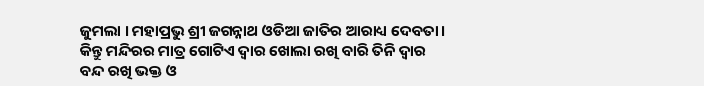ଜୁମଲା । ମହାପ୍ରଭୁ ଶ୍ରୀ ଜଗନ୍ନାଥ ଓଡିଆ ଜାତିର ଆରାଧ୍ୟ ଦେବତା। କିନ୍ତୁ ମନ୍ଦିରର ମାତ୍ର ଗୋଟିଏ ଦ୍ବାର ଖୋଲା ରଖି ବାରି ତିନି ଦ୍ବାର ବନ୍ଦ ରଖି ଭକ୍ତ ଓ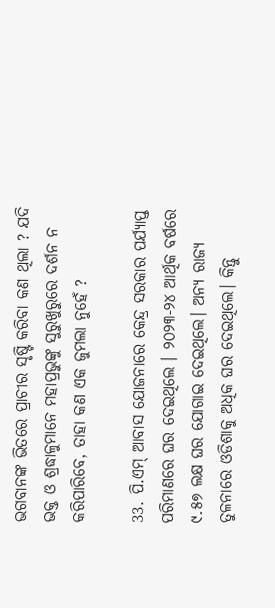ଭଗବାନଙ୍କ ଭିତରେ ପ୍ରାଚୀର ସୃଷ୍ଟି କରିବା କଣ ଥିଲା ? ଯଦି ଭକ୍ତ ଓ ଶ୍ରଦ୍ଧାଳୁମାନେ ମହାପ୍ରଭୁଙ୍କୁ ସୁରୁଖୁରୁରେ ଦର୍ଶନ ନ କରିପାରିବେ, ତାହା କଣ ଏକ ଜୁମଲା ନୁହେଁ ?

33. ପି.ଏମ୍‌ ଆବାସ ଯୋଜନାରେ କେନ୍ଦ୍ର ସରକାର ପର୍ଯ୍ୟାପ୍ତ ପରିମାଣରେ ଘର ଦେଇଥିଲେ । ୨୦୨୩-୨୪ ଆର୍ଥିକ ବର୍ଷରେ ୯.୫୭ ଲକ୍ଷ ଘର ଯୋଗାଇ ଦେଇଥିଲେ। ଅନ୍ୟ ରାଜ୍ୟ ତୁଳନାରେ ଓଡିଶାକୁ ଅଧିକ ଘର ଦେଇଥିଲେ। କିନ୍ତୁ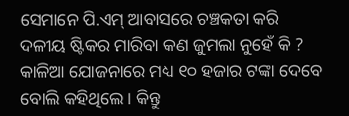ସେମାନେ ପି.ଏମ୍‌ ଆବାସରେ ଚଞ୍ଚକତା କରି ଦଳୀୟ ଷ୍ଟିକର ମାରିବା କଣ ଜୁମଲା ନୁହେଁ କି ? କାଳିଆ ଯୋଜନାରେ ମଧ୍ୟ ୧୦ ହଜାର ଟଙ୍କା ଦେବେ ବୋଲି କହିଥିଲେ। କିନ୍ତୁ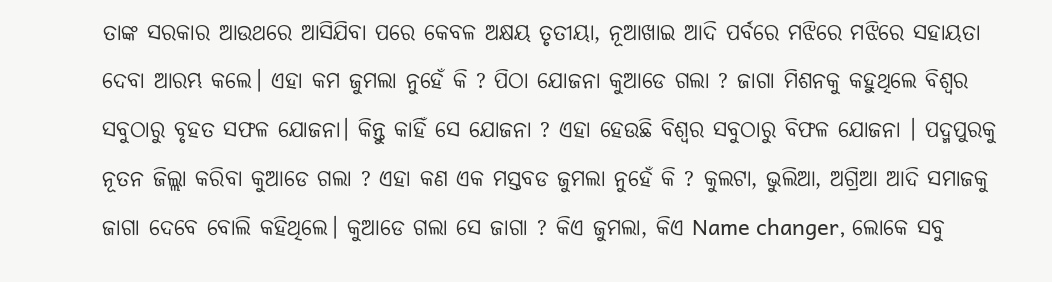ତାଙ୍କ ସରକାର ଆଉଥରେ ଆସିଯିବା ପରେ କେବଳ ଅକ୍ଷୟ ତୃତୀୟା, ନୂଆଖାଇ ଆଦି ପର୍ବରେ ମଝିରେ ମଝିରେ ସହାୟତା ଦେବା ଆରମ୍ଭ କଲେ। ଏହା କମ ଜୁମଲା ନୁହେଁ କି ? ପିଠା ଯୋଜନା କୁଆଡେ ଗଲା ? ଜାଗା ମିଶନକୁ କହୁଥିଲେ ବିଶ୍ବର ସବୁଠାରୁ ବୃହତ ସଫଳ ଯୋଜନା। କିନ୍ତୁ କାହିଁ ସେ ଯୋଜନା ? ଏହା ହେଉଛି ବିଶ୍ବର ସବୁଠାରୁ ବିଫଳ ଯୋଜନା । ପଦ୍ମପୁରକୁ ନୂତନ ଜିଲ୍ଲା କରିବା କୁଆଡେ ଗଲା ? ଏହା କଣ ଏକ ମସ୍ତବଡ ଜୁମଲା ନୁହେଁ କି ? କୁଲଟା, ଭୁଲିଆ, ଅଗ୍ରିଆ ଆଦି ସମାଜକୁ ଜାଗା ଦେବେ ବୋଲି କହିଥିଲେ। କୁଆଡେ ଗଲା ସେ ଜାଗା ? କିଏ ଜୁମଲା, କିଏ Name changer, ଲୋକେ ସବୁ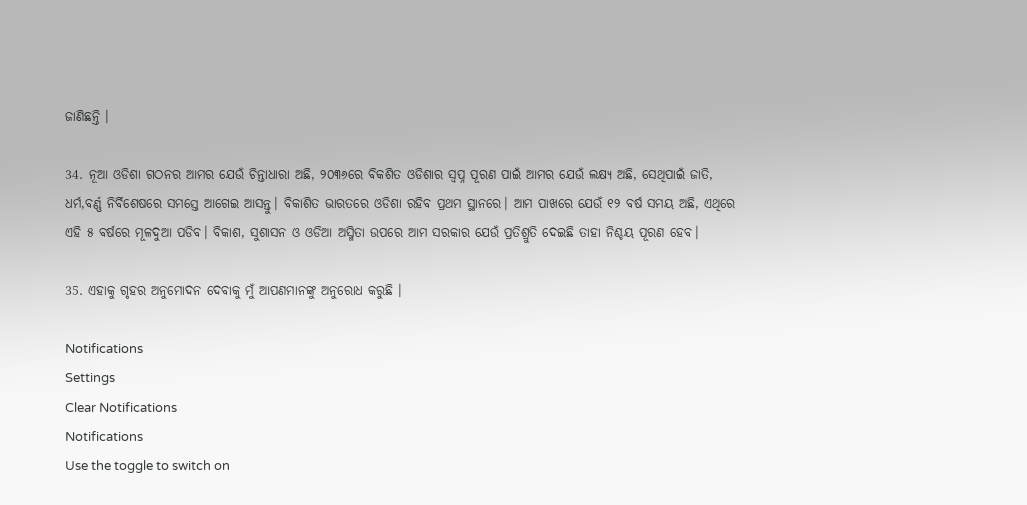ଜାଣିଛନ୍ତି ।

34. ନୂଆ ଓଡିଶା ଗଠନର ଆମର ଯେଉଁ ଚିନ୍ତାଧାରା ଅଛି, ୨୦୩୬ରେ ବିକଶିତ ଓଡିଶାର ସ୍ବପ୍ନ ପୂରଣ ପାଇଁ ଆମର ଯେଉଁ ଲକ୍ଷ୍ୟ ଅଛି, ସେଥିପାଇଁ ଜାତି, ଧର୍ମ,ବର୍ଣ୍ଣ ନିର୍ବିଶେଷରେ ସମସ୍ତେ ଆଗେଇ ଆସନ୍ତୁ। ବିକାଶିତ ଭାରତରେ ଓଡିଶା ରହିବ ପ୍ରଥମ ସ୍ଥାନରେ। ଆମ ପାଖରେ ଯେଉଁ ୧୨ ବର୍ଷ ସମୟ ଅଛି, ଏଥିରେ ଏହି ୫ ବର୍ଷରେ ମୂଳଦୁଆ ପଡିବ। ବିକାଶ, ସୁଶାସନ ଓ ଓଡିଆ ଅସ୍ମିତା ଉପରେ ଆମ ସରକାର ଯେଉଁ ପ୍ରତିଶ୍ରୁତି ଦେଇଛି ତାହା ନିଶ୍ଚୟ ପୂରଣ ହେବ।

35. ଏହାକୁ ଗୃହର ଅନୁମୋଦନ ଦେବାକୁ ମୁଁ ଆପଣମାନଙ୍କୁ ଅନୁରୋଧ କରୁଛି ।

Notifications
Settings
Clear Notifications
Notifications
Use the toggle to switch on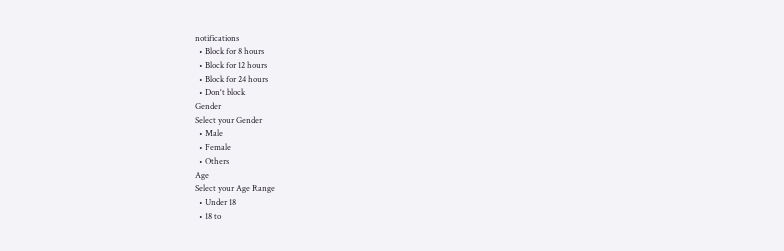notifications
  • Block for 8 hours
  • Block for 12 hours
  • Block for 24 hours
  • Don't block
Gender
Select your Gender
  • Male
  • Female
  • Others
Age
Select your Age Range
  • Under 18
  • 18 to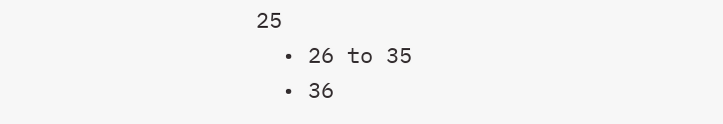25
  • 26 to 35
  • 36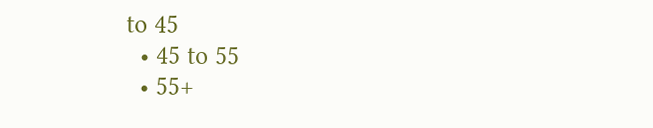to 45
  • 45 to 55
  • 55+